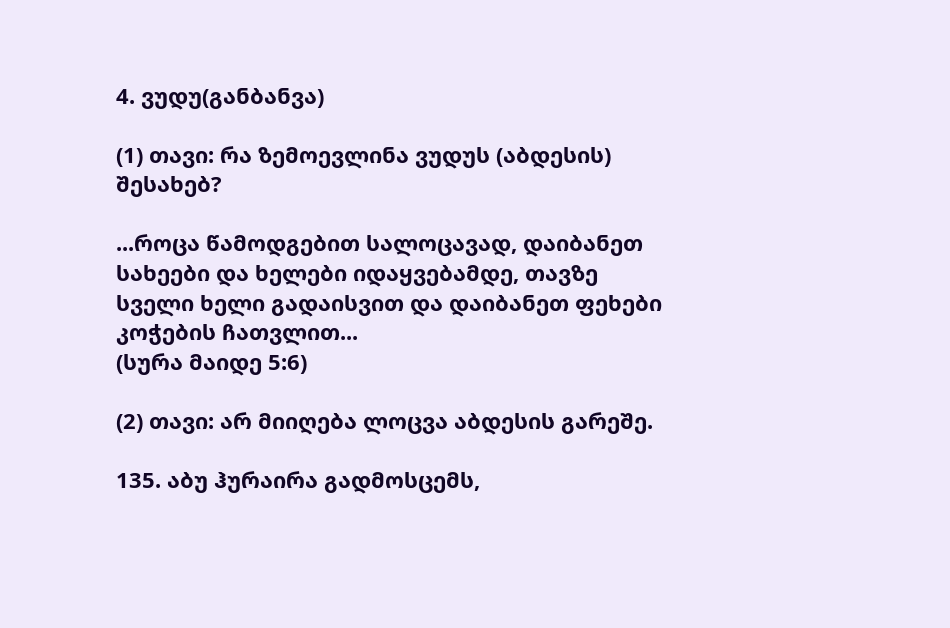4. ვუდუ(განბანვა)

(1) თავი: რა ზემოევლინა ვუდუს (აბდესის) შესახებ?

...როცა წამოდგებით სალოცავად, დაიბანეთ სახეები და ხელები იდაყვებამდე, თავზე სველი ხელი გადაისვით და დაიბანეთ ფეხები კოჭების ჩათვლით...
(სურა მაიდე 5:6)

(2) თავი: არ მიიღება ლოცვა აბდესის გარეშე.

135. აბუ ჰურაირა გადმოსცემს,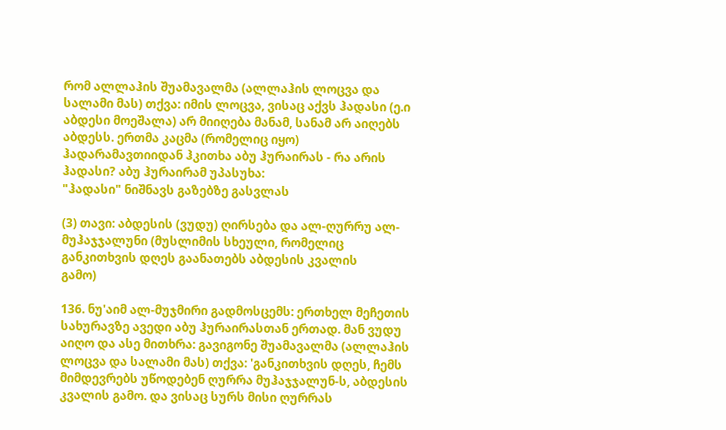რომ ალლაჰის შუამავალმა (ალლაჰის ლოცვა და სალამი მას) თქვა: იმის ლოცვა, ვისაც აქვს ჰადასი (ე.ი აბდესი მოეშალა) არ მიიღება მანამ, სანამ არ აიღებს აბდესს. ერთმა კაცმა (რომელიც იყო) ჰადარამავთიიდან ჰკითხა აბუ ჰურაირას - რა არის ჰადასი? აბუ ჰურაირამ უპასუხა:
"ჰადასი" ნიშნავს გაზებზე გასვლას

(3) თავი: აბდესის (ვუდუ) ღირსება და ალ-ღურრუ ალ-მუჰაჯჯალუნი (მუსლიმის სხეული, რომელიც განკითხვის დღეს გაანათებს აბდესის კვალის
გამო)

136. ნუ'აიმ ალ-მუჯმირი გადმოსცემს: ერთხელ მეჩეთის სახურავზე ავედი აბუ ჰურაირასთან ერთად. მან ვუდუ აიღო და ასე მითხრა: გავიგონე შუამავალმა (ალლაჰის ლოცვა და სალამი მას) თქვა: 'განკითხვის დღეს, ჩემს მიმდევრებს უწოდებენ ღურრა მუჰაჯჯალუნ-ს, აბდესის კვალის გამო. და ვისაც სურს მისი ღურრას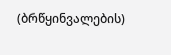(ბრწყინვალების)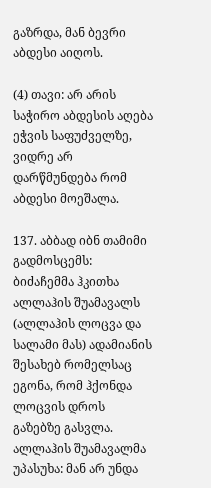გაზრდა, მან ბევრი აბდესი აიღოს.

(4) თავი: არ არის საჭირო აბდესის აღება ეჭვის საფუძველზე, ვიდრე არ დარწმუნდება რომ აბდესი მოეშალა.

137. აბბად იბნ თამიმი გადმოსცემს: ბიძაჩემმა ჰკითხა ალლაჰის შუამავალს (ალლაჰის ლოცვა და სალამი მას) ადამიანის შესახებ რომელსაც ეგონა, რომ ჰქონდა ლოცვის დროს გაზებზე გასვლა. ალლაჰის შუამავალმა უპასუხა: მან არ უნდა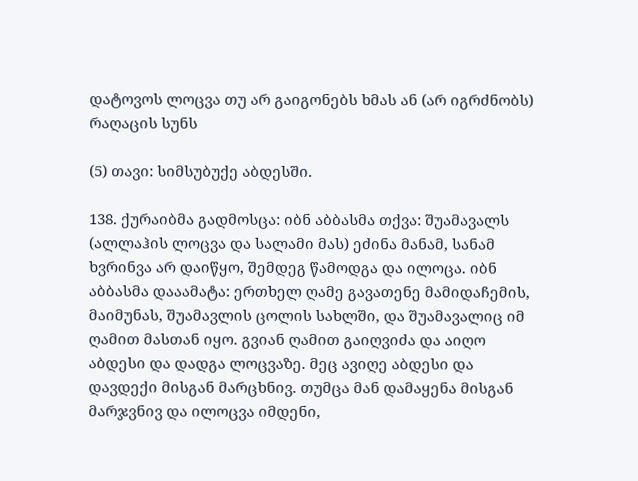დატოვოს ლოცვა თუ არ გაიგონებს ხმას ან (არ იგრძნობს) რაღაცის სუნს

(5) თავი: სიმსუბუქე აბდესში.

138. ქურაიბმა გადმოსცა: იბნ აბბასმა თქვა: შუამავალს (ალლაჰის ლოცვა და სალამი მას) ეძინა მანამ, სანამ ხვრინვა არ დაიწყო, შემდეგ წამოდგა და ილოცა. იბნ აბბასმა დააამატა: ერთხელ ღამე გავათენე მამიდაჩემის, მაიმუნას, შუამავლის ცოლის სახლში, და შუამავალიც იმ ღამით მასთან იყო. გვიან ღამით გაიღვიძა და აიღო აბდესი და დადგა ლოცვაზე. მეც ავიღე აბდესი და დავდექი მისგან მარცხნივ. თუმცა მან დამაყენა მისგან მარჯვნივ და ილოცვა იმდენი,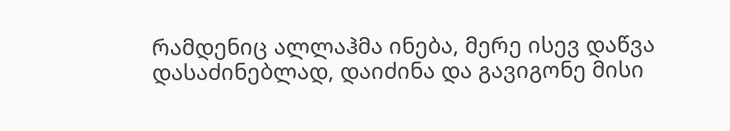რამდენიც ალლაჰმა ინება, მერე ისევ დაწვა დასაძინებლად, დაიძინა და გავიგონე მისი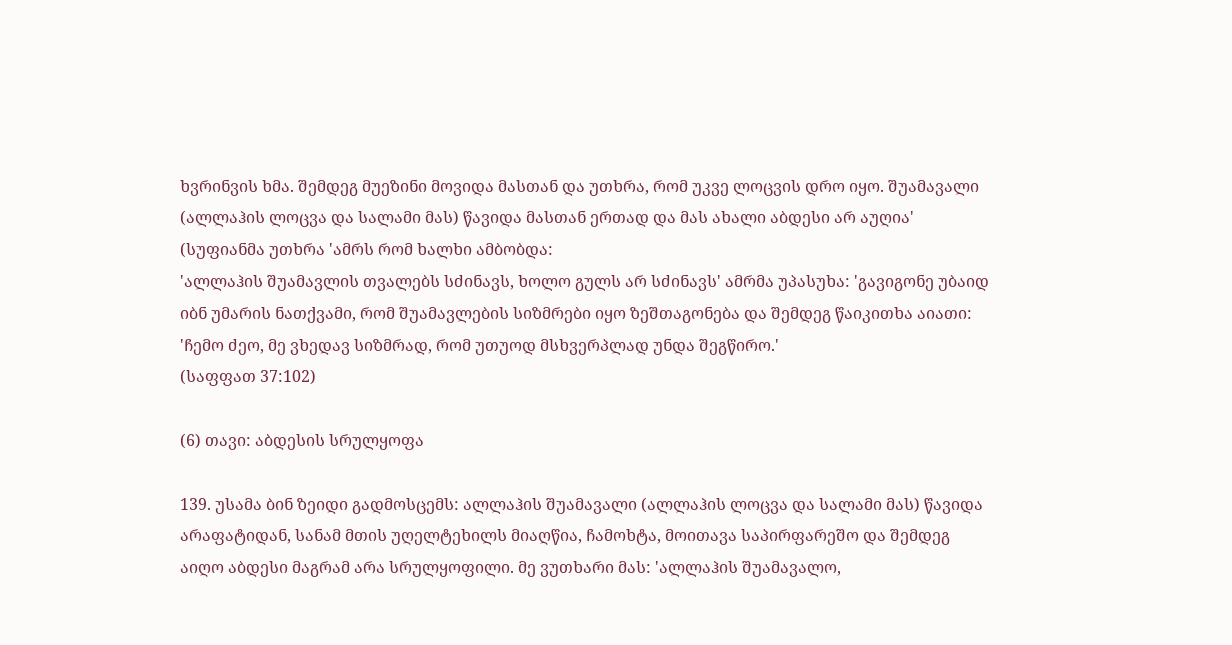ხვრინვის ხმა. შემდეგ მუეზინი მოვიდა მასთან და უთხრა, რომ უკვე ლოცვის დრო იყო. შუამავალი (ალლაჰის ლოცვა და სალამი მას) წავიდა მასთან ერთად და მას ახალი აბდესი არ აუღია' (სუფიანმა უთხრა 'ამრს რომ ხალხი ამბობდა:
'ალლაჰის შუამავლის თვალებს სძინავს, ხოლო გულს არ სძინავს' ამრმა უპასუხა: 'გავიგონე უბაიდ იბნ უმარის ნათქვამი, რომ შუამავლების სიზმრები იყო ზეშთაგონება და შემდეგ წაიკითხა აიათი: 'ჩემო ძეო, მე ვხედავ სიზმრად, რომ უთუოდ მსხვერპლად უნდა შეგწირო.'
(საფფათ 37:102)

(6) თავი: აბდესის სრულყოფა

139. უსამა ბინ ზეიდი გადმოსცემს: ალლაჰის შუამავალი (ალლაჰის ლოცვა და სალამი მას) წავიდა არაფატიდან, სანამ მთის უღელტეხილს მიაღწია, ჩამოხტა, მოითავა საპირფარეშო და შემდეგ აიღო აბდესი მაგრამ არა სრულყოფილი. მე ვუთხარი მას: 'ალლაჰის შუამავალო,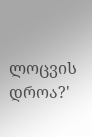ლოცვის დროა?'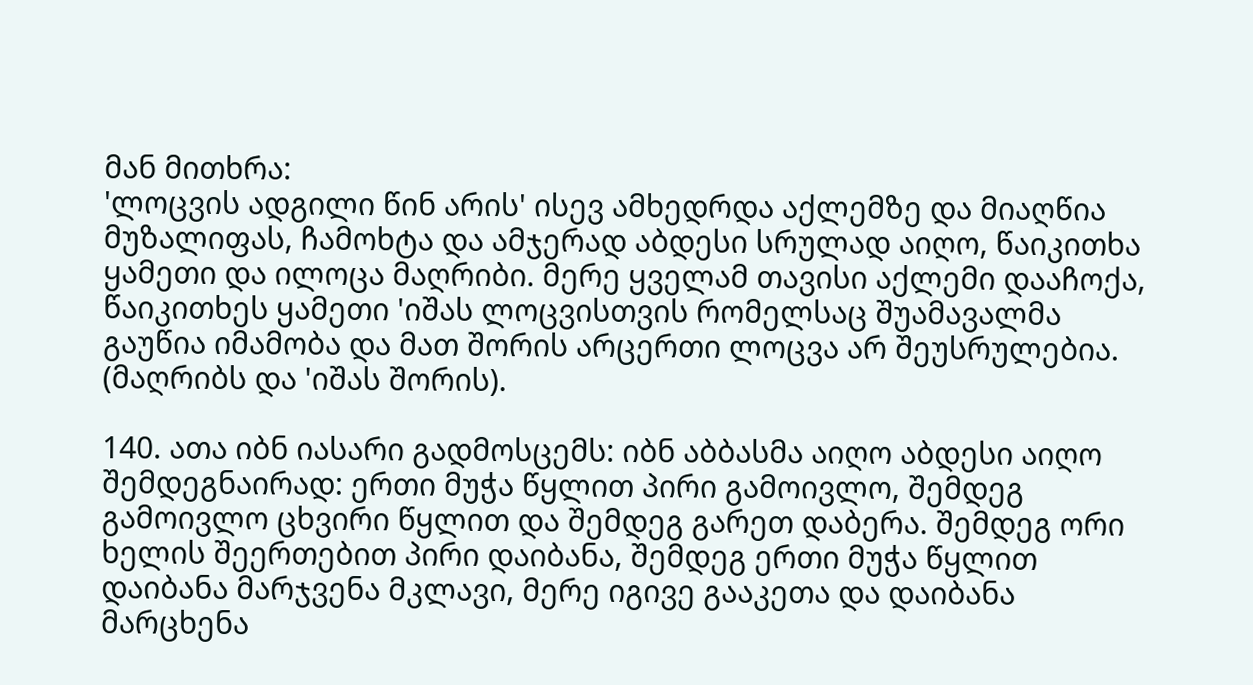მან მითხრა:
'ლოცვის ადგილი წინ არის' ისევ ამხედრდა აქლემზე და მიაღწია მუზალიფას, ჩამოხტა და ამჯერად აბდესი სრულად აიღო, წაიკითხა ყამეთი და ილოცა მაღრიბი. მერე ყველამ თავისი აქლემი დააჩოქა, წაიკითხეს ყამეთი 'იშას ლოცვისთვის რომელსაც შუამავალმა გაუწია იმამობა და მათ შორის არცერთი ლოცვა არ შეუსრულებია. (მაღრიბს და 'იშას შორის).

140. ათა იბნ იასარი გადმოსცემს: იბნ აბბასმა აიღო აბდესი აიღო შემდეგნაირად: ერთი მუჭა წყლით პირი გამოივლო, შემდეგ გამოივლო ცხვირი წყლით და შემდეგ გარეთ დაბერა. შემდეგ ორი ხელის შეერთებით პირი დაიბანა, შემდეგ ერთი მუჭა წყლით დაიბანა მარჯვენა მკლავი, მერე იგივე გააკეთა და დაიბანა მარცხენა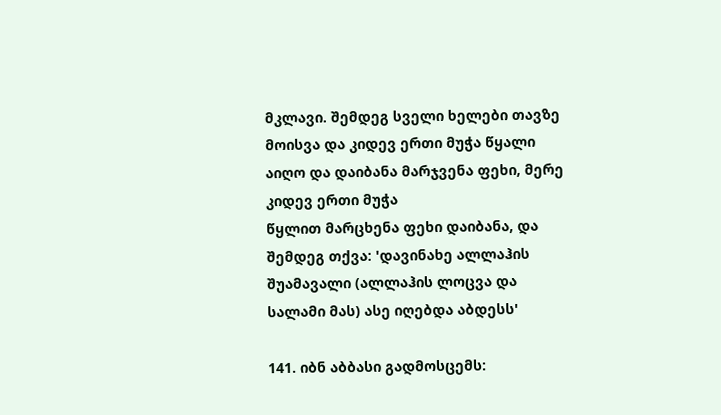მკლავი. შემდეგ სველი ხელები თავზე მოისვა და კიდევ ერთი მუჭა წყალი აიღო და დაიბანა მარჯვენა ფეხი, მერე კიდევ ერთი მუჭა
წყლით მარცხენა ფეხი დაიბანა, და შემდეგ თქვა: 'დავინახე ალლაჰის შუამავალი (ალლაჰის ლოცვა და სალამი მას) ასე იღებდა აბდესს'

141. იბნ აბბასი გადმოსცემს: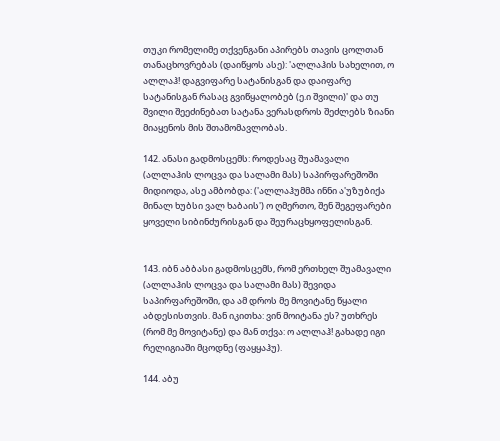თუკი რომელიმე თქვენგანი აპირებს თავის ცოლთან თანაცხოვრებას (დაიწყოს ასე): 'ალლაჰის სახელით, ო ალლაჰ! დაგვიფარე სატანისგან და დაიფარე სატანისგან რასაც გვიწყალობებ (ე.ი შვილი)' და თუ შვილი შეეძინებათ სატანა ვერასდროს შეძლებს ზიანი მიაყენოს მის შთამომავლობას.

142. ანასი გადმოსცემს: როდესაც შუამავალი (ალლაჰის ლოცვა და სალამი მას) საპირფარეშოში მიდიოდა, ასე ამბობდა: ('ალლაჰუმმა ინნი ა'უზუბიქა მინალ ხუბსი ვალ ხაბაის') ო ღმერთო, შენ შეგეფარები ყოველი სიბინძურისგან და შეურაცხყოფელისგან.


143. იბნ აბბასი გადმოსცემს, რომ ერთხელ შუამავალი (ალლაჰის ლოცვა და სალამი მას) შევიდა საპირფარეშოში, და ამ დროს მე მოვიტანე წყალი აბდესისთვის. მან იკითხა: ვინ მოიტანა ეს? უთხრეს (რომ მე მოვიტანე) და მან თქვა: ო ალლაჰ! გახადე იგი რელიგიაში მცოდნე (ფაყყაჰუ).

144. აბუ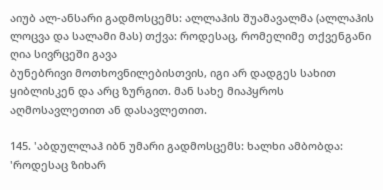აიუბ ალ-ანსარი გადმოსცემს: ალლაჰის შუამავალმა (ალლაჰის ლოცვა და სალამი მას) თქვა: როდესაც, რომელიმე თქვენგანი ღია სივრცეში გავა
ბუნებრივი მოთხოვნილებისთვის, იგი არ დადგეს სახით ყიბლისკენ და არც ზურგით. მან სახე მიაპყროს აღმოსავლეთით ან დასავლეთით.

145. 'აბდულლაჰ იბნ უმარი გადმოსცემს: ხალხი ამბობდა: 'როდესაც ზიხარ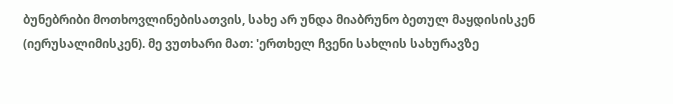ბუნებრიბი მოთხოვლინებისათვის, სახე არ უნდა მიაბრუნო ბეთულ მაყდისისკენ (იერუსალიმისკენ). მე ვუთხარი მათ: 'ერთხელ ჩვენი სახლის სახურავზე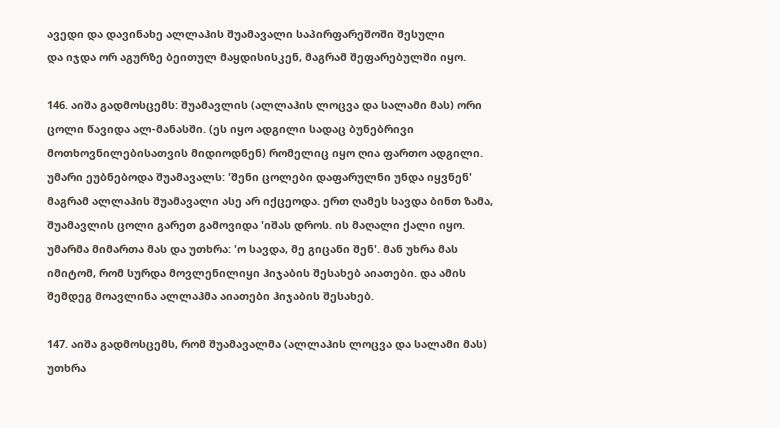ავედი და დავინახე ალლაჰის შუამავალი საპირფარეშოში შესული
და იჯდა ორ აგურზე ბეითულ მაყდისისკენ, მაგრამ შეფარებულში იყო.

146. აიშა გადმოსცემს: შუამავლის (ალლაჰის ლოცვა და სალამი მას) ორი ცოლი წავიდა ალ-მანასში. (ეს იყო ადგილი სადაც ბუნებრივი მოთხოვნილებისათვის მიდიოდნენ) რომელიც იყო ღია ფართო ადგილი. უმარი ეუბნებოდა შუამავალს: 'შენი ცოლები დაფარულნი უნდა იყვნენ' მაგრამ ალლაჰის შუამავალი ასე არ იქცეოდა. ერთ ღამეს სავდა ბინთ ზამა, შუამავლის ცოლი გარეთ გამოვიდა 'იშას დროს. ის მაღალი ქალი იყო. უმარმა მიმართა მას და უთხრა: 'ო სავდა, მე გიცანი შენ'. მან უხრა მას იმიტომ, რომ სურდა მოვლენილიყი ჰიჯაბის შესახებ აიათები. და ამის შემდეგ მოავლინა ალლაჰმა აიათები ჰიჯაბის შესახებ.

147. აიშა გადმოსცემს, რომ შუამავალმა (ალლაჰის ლოცვა და სალამი მას) უთხრა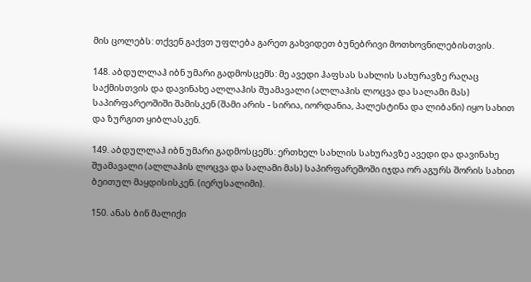მის ცოლებს: თქვენ გაქვთ უფლება გარეთ გახვიდეთ ბუნებრივი მოთხოვნილებისთვის.

148. აბდულლაჰ იბნ უმარი გადმოსცემს: მე ავედი ჰაფსას სახლის სახურავზე რაღაც საქმისთვის და დავინახე ალლაჰის შუამავალი (ალლაჰის ლოცვა და სალამი მას) საპირფარეოშიში შამისკენ (შამი არის - სირია, იორდანია, პალესტინა და ლიბანი) იყო სახით და ზურგით ყიბლასკენ.

149. აბდულლაჰ იბნ უმარი გადმოსცემს: ერთხელ სახლის სახურავზე ავედი და დავინახე შუამავალი (ალლაჰის ლოცვა და სალამი მას) საპირფარეშოში იჯდა ორ აგურს შორის სახით ბეითულ მაყდისისკენ. (იერუსალიმი).

150. ანას ბინ მალიქი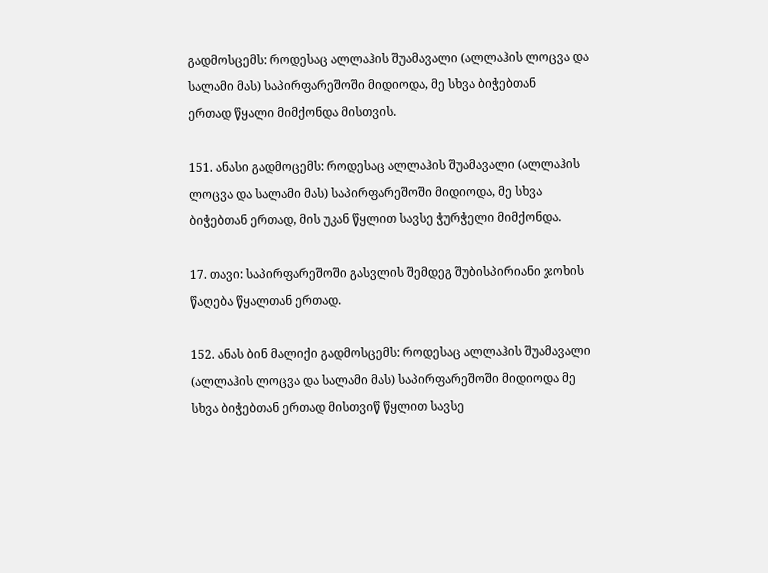გადმოსცემს: როდესაც ალლაჰის შუამავალი (ალლაჰის ლოცვა და სალამი მას) საპირფარეშოში მიდიოდა, მე სხვა ბიჭებთან
ერთად წყალი მიმქონდა მისთვის.

151. ანასი გადმოცემს: როდესაც ალლაჰის შუამავალი (ალლაჰის ლოცვა და სალამი მას) საპირფარეშოში მიდიოდა, მე სხვა ბიჭებთან ერთად, მის უკან წყლით სავსე ჭურჭელი მიმქონდა.

17. თავი: საპირფარეშოში გასვლის შემდეგ შუბისპირიანი ჯოხის წაღება წყალთან ერთად.

152. ანას ბინ მალიქი გადმოსცემს: როდესაც ალლაჰის შუამავალი (ალლაჰის ლოცვა და სალამი მას) საპირფარეშოში მიდიოდა მე სხვა ბიჭებთან ერთად მისთვიწ წყლით სავსე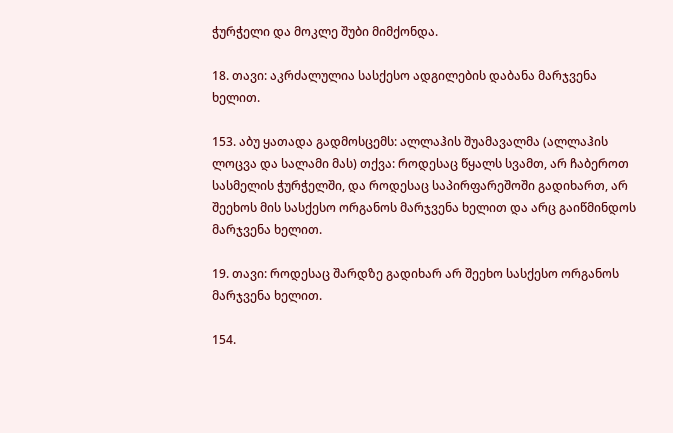ჭურჭელი და მოკლე შუბი მიმქონდა.

18. თავი: აკრძალულია სასქესო ადგილების დაბანა მარჯვენა ხელით.

153. აბუ ყათადა გადმოსცემს: ალლაჰის შუამავალმა (ალლაჰის ლოცვა და სალამი მას) თქვა: როდესაც წყალს სვამთ, არ ჩაბეროთ სასმელის ჭურჭელში, და როდესაც საპირფარეშოში გადიხართ, არ შეეხოს მის სასქესო ორგანოს მარჯვენა ხელით და არც გაიწმინდოს მარჯვენა ხელით.

19. თავი: როდესაც შარდზე გადიხარ არ შეეხო სასქესო ორგანოს მარჯვენა ხელით.

154.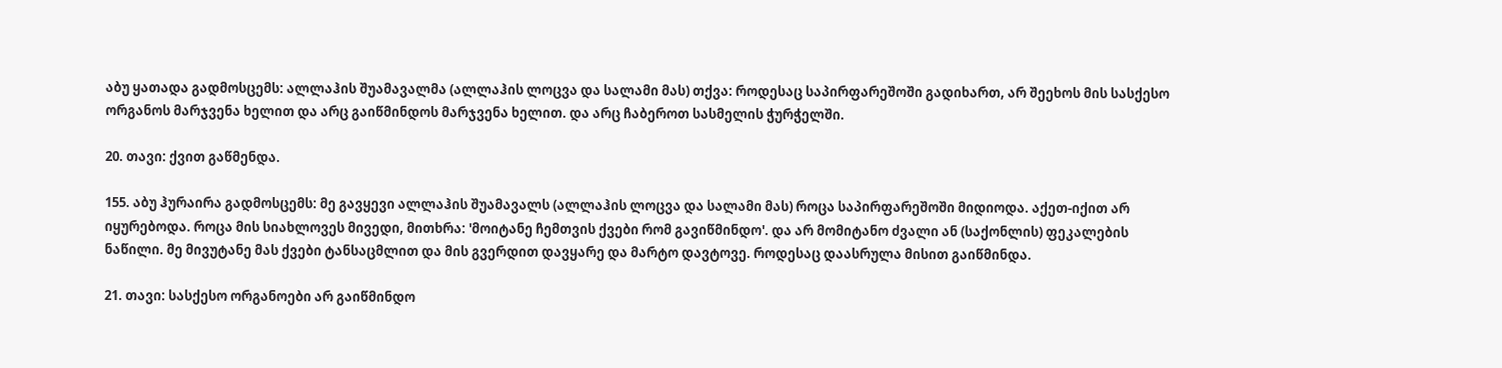აბუ ყათადა გადმოსცემს: ალლაჰის შუამავალმა (ალლაჰის ლოცვა და სალამი მას) თქვა: როდესაც საპირფარეშოში გადიხართ, არ შეეხოს მის სასქესო ორგანოს მარჯვენა ხელით და არც გაიწმინდოს მარჯვენა ხელით. და არც ჩაბეროთ სასმელის ჭურჭელში.

20. თავი: ქვით გაწმენდა.

155. აბუ ჰურაირა გადმოსცემს: მე გავყევი ალლაჰის შუამავალს (ალლაჰის ლოცვა და სალამი მას) როცა საპირფარეშოში მიდიოდა. აქეთ-იქით არ იყურებოდა. როცა მის სიახლოვეს მივედი, მითხრა: 'მოიტანე ჩემთვის ქვები რომ გავიწმინდო'. და არ მომიტანო ძვალი ან (საქონლის) ფეკალების ნაწილი. მე მივუტანე მას ქვები ტანსაცმლით და მის გვერდით დავყარე და მარტო დავტოვე. როდესაც დაასრულა მისით გაიწმინდა.

21. თავი: სასქესო ორგანოები არ გაიწმინდო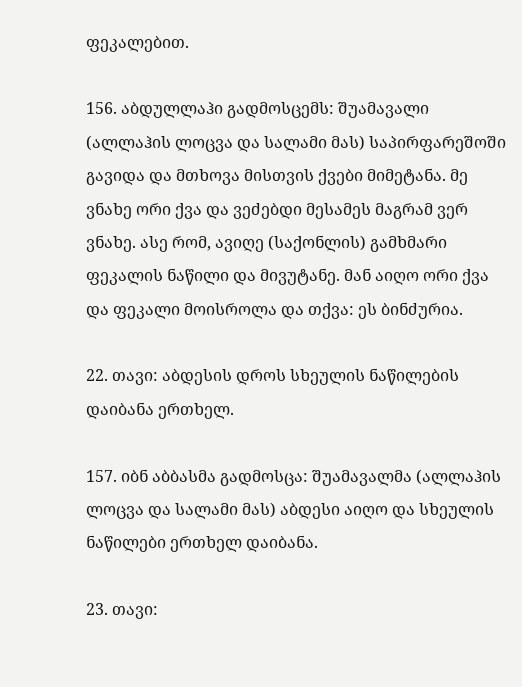ფეკალებით.

156. აბდულლაჰი გადმოსცემს: შუამავალი (ალლაჰის ლოცვა და სალამი მას) საპირფარეშოში გავიდა და მთხოვა მისთვის ქვები მიმეტანა. მე ვნახე ორი ქვა და ვეძებდი მესამეს მაგრამ ვერ ვნახე. ასე რომ, ავიღე (საქონლის) გამხმარი ფეკალის ნაწილი და მივუტანე. მან აიღო ორი ქვა და ფეკალი მოისროლა და თქვა: ეს ბინძურია.

22. თავი: აბდესის დროს სხეულის ნაწილების დაიბანა ერთხელ.

157. იბნ აბბასმა გადმოსცა: შუამავალმა (ალლაჰის ლოცვა და სალამი მას) აბდესი აიღო და სხეულის ნაწილები ერთხელ დაიბანა.

23. თავი: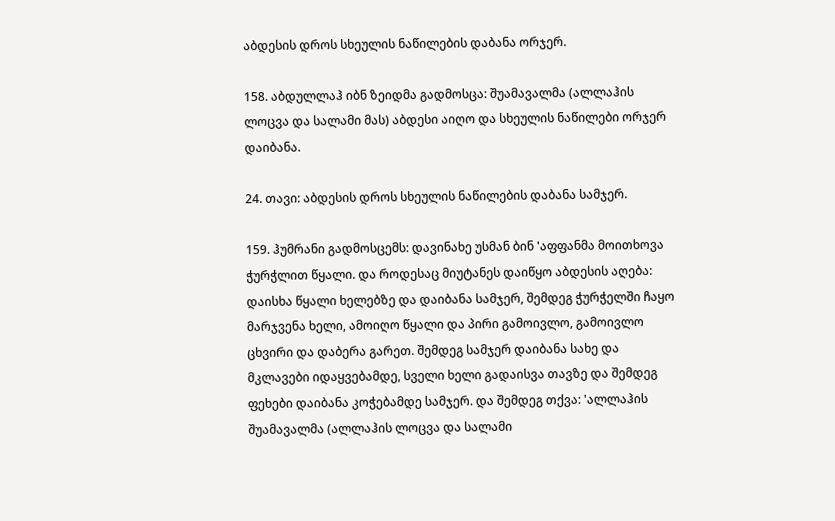აბდესის დროს სხეულის ნაწილების დაბანა ორჯერ.

158. აბდულლაჰ იბნ ზეიდმა გადმოსცა: შუამავალმა (ალლაჰის ლოცვა და სალამი მას) აბდესი აიღო და სხეულის ნაწილები ორჯერ დაიბანა.

24. თავი: აბდესის დროს სხეულის ნაწილების დაბანა სამჯერ.

159. ჰუმრანი გადმოსცემს: დავინახე უსმან ბინ 'აფფანმა მოითხოვა ჭურჭლით წყალი. და როდესაც მიუტანეს დაიწყო აბდესის აღება: დაისხა წყალი ხელებზე და დაიბანა სამჯერ, შემდეგ ჭურჭელში ჩაყო მარჯვენა ხელი, ამოიღო წყალი და პირი გამოივლო, გამოივლო ცხვირი და დაბერა გარეთ. შემდეგ სამჯერ დაიბანა სახე და მკლავები იდაყვებამდე, სველი ხელი გადაისვა თავზე და შემდეგ ფეხები დაიბანა კოჭებამდე სამჯერ. და შემდეგ თქვა: 'ალლაჰის შუამავალმა (ალლაჰის ლოცვა და სალამი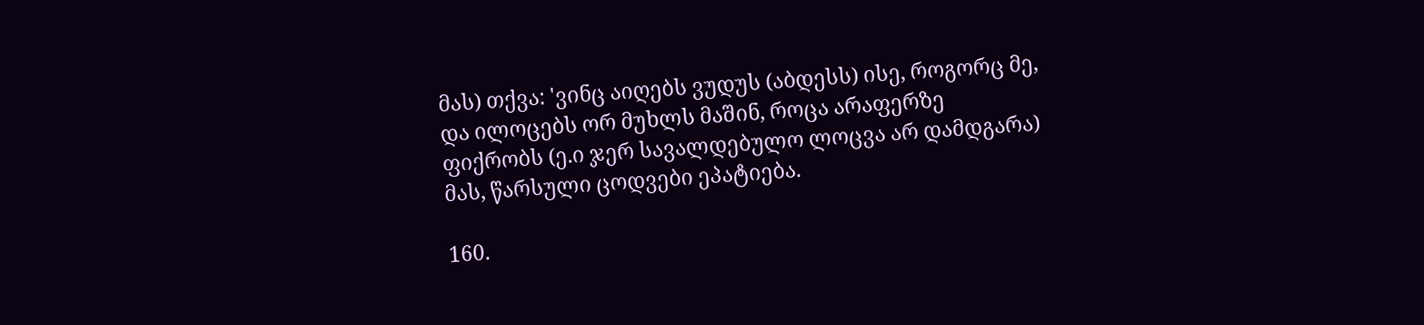მას) თქვა: 'ვინც აიღებს ვუდუს (აბდესს) ისე, როგორც მე, და ილოცებს ორ მუხლს მაშინ, როცა არაფერზე ფიქრობს (ე.ი ჯერ სავალდებულო ლოცვა არ დამდგარა) მას, წარსული ცოდვები ეპატიება.

160.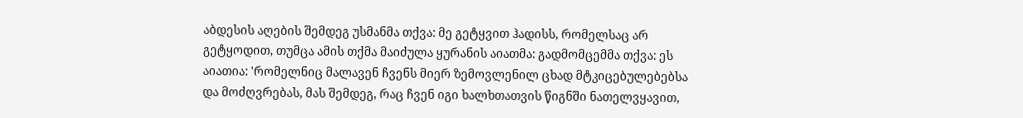აბდესის აღების შემდეგ უსმანმა თქვა: მე გეტყვით ჰადისს, რომელსაც არ გეტყოდით, თუმცა ამის თქმა მაიძულა ყურანის აიათმა: გადმომცემმა თქვა: ეს აიათია: 'რომელნიც მალავენ ჩვენს მიერ ზემოვლენილ ცხად მტკიცებულებებსა და მოძღვრებას, მას შემდეგ, რაც ჩვენ იგი ხალხთათვის წიგნში ნათელვყავით,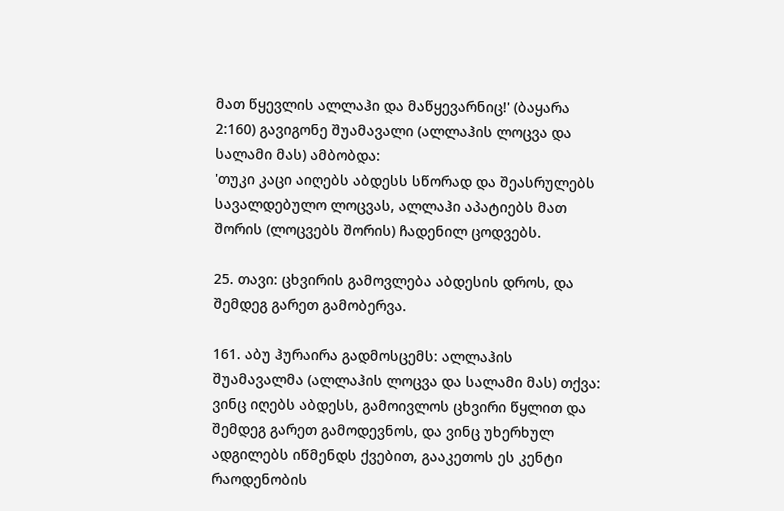მათ წყევლის ალლაჰი და მაწყევარნიც!' (ბაყარა 2:160) გავიგონე შუამავალი (ალლაჰის ლოცვა და სალამი მას) ამბობდა:
'თუკი კაცი აიღებს აბდესს სწორად და შეასრულებს სავალდებულო ლოცვას, ალლაჰი აპატიებს მათ შორის (ლოცვებს შორის) ჩადენილ ცოდვებს.

25. თავი: ცხვირის გამოვლება აბდესის დროს, და შემდეგ გარეთ გამობერვა.

161. აბუ ჰურაირა გადმოსცემს: ალლაჰის შუამავალმა (ალლაჰის ლოცვა და სალამი მას) თქვა: ვინც იღებს აბდესს, გამოივლოს ცხვირი წყლით და შემდეგ გარეთ გამოდევნოს, და ვინც უხერხულ ადგილებს იწმენდს ქვებით, გააკეთოს ეს კენტი რაოდენობის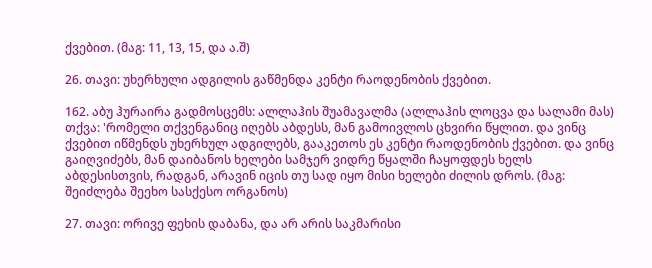ქვებით. (მაგ: 11, 13, 15, და ა.შ)

26. თავი: უხერხული ადგილის გაწმენდა კენტი რაოდენობის ქვებით.

162. აბუ ჰურაირა გადმოსცემს: ალლაჰის შუამავალმა (ალლაჰის ლოცვა და სალამი მას) თქვა: 'რომელი თქვენგანიც იღებს აბდესს, მან გამოივლოს ცხვირი წყლით. და ვინც ქვებით იწმენდს უხერხულ ადგილებს, გააკეთოს ეს კენტი რაოდენობის ქვებით. და ვინც გაიღვიძებს, მან დაიბანოს ხელები სამჯერ ვიდრე წყალში ჩაყოფდეს ხელს აბდესისთვის, რადგან, არავინ იცის თუ სად იყო მისი ხელები ძილის დროს. (მაგ: შეიძლება შეეხო სასქესო ორგანოს)

27. თავი: ორივე ფეხის დაბანა, და არ არის საკმარისი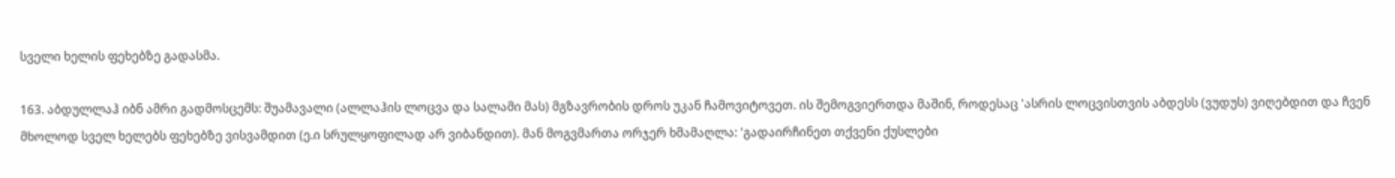სველი ხელის ფეხებზე გადასმა.

163. აბდულლაჰ იბნ ამრი გადმოსცემს: შუამავალი (ალლაჰის ლოცვა და სალამი მას) მგზავრობის დროს უკან ჩამოვიტოვეთ. ის შემოგვიერთდა მაშინ, როდესაც 'ასრის ლოცვისთვის აბდესს (ვუდუს) ვიღებდით და ჩვენ მხოლოდ სველ ხელებს ფეხებზე ვისვამდით (ე.ი სრულყოფილად არ ვიბანდით). მან მოგვმართა ორჯერ ხმამაღლა: 'გადაირჩინეთ თქვენი ქუსლები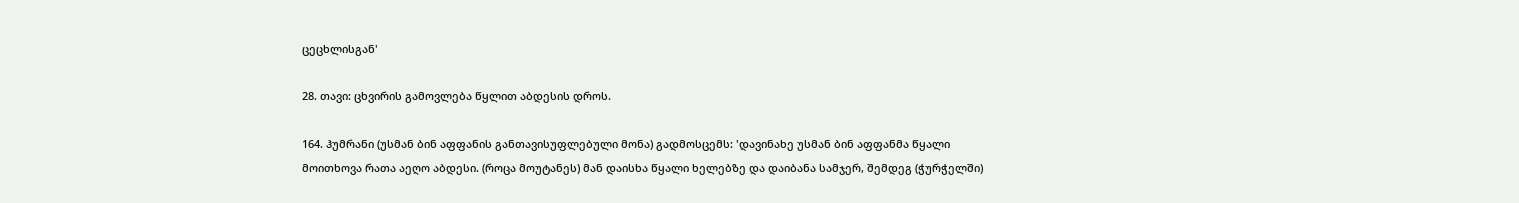ცეცხლისგან'

28. თავი: ცხვირის გამოვლება წყლით აბდესის დროს.

164. ჰუმრანი (უსმან ბინ აფფანის განთავისუფლებული მონა) გადმოსცემს: 'დავინახე უსმან ბინ აფფანმა წყალი მოითხოვა რათა აეღო აბდესი. (როცა მოუტანეს) მან დაისხა წყალი ხელებზე და დაიბანა სამჯერ, შემდეგ (ჭურჭელში)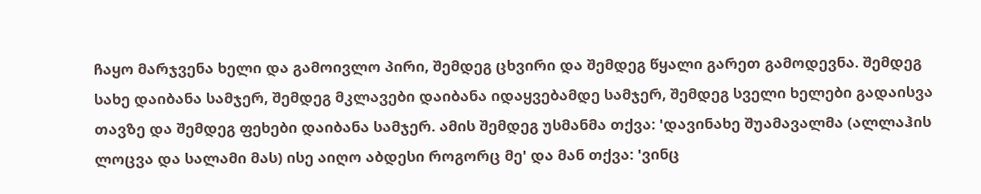ჩაყო მარჯვენა ხელი და გამოივლო პირი, შემდეგ ცხვირი და შემდეგ წყალი გარეთ გამოდევნა. შემდეგ სახე დაიბანა სამჯერ, შემდეგ მკლავები დაიბანა იდაყვებამდე სამჯერ, შემდეგ სველი ხელები გადაისვა თავზე და შემდეგ ფეხები დაიბანა სამჯერ. ამის შემდეგ უსმანმა თქვა: 'დავინახე შუამავალმა (ალლაჰის ლოცვა და სალამი მას) ისე აიღო აბდესი როგორც მე' და მან თქვა: 'ვინც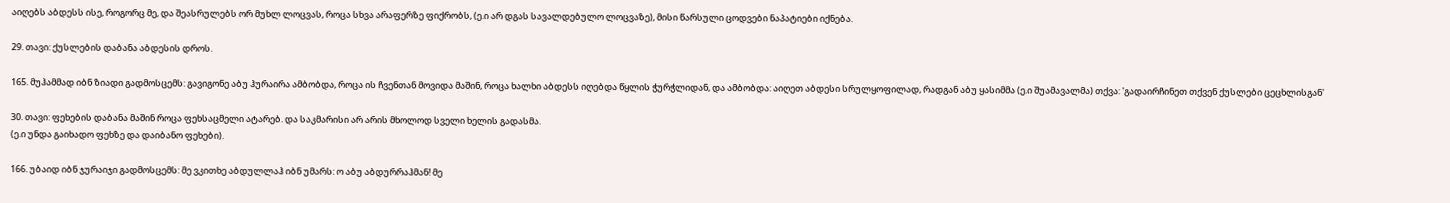აიღებს აბდესს ისე, როგორც მე, და შეასრულებს ორ მუხლ ლოცვას, როცა სხვა არაფერზე ფიქრობს, (ე.ი არ დგას სავალდებულო ლოცვაზე), მისი წარსული ცოდვები ნაპატიები იქნება.

29. თავი: ქუსლების დაბანა აბდესის დროს.

165. მუჰამმად იბნ ზიადი გადმოსცემს: გავიგონე აბუ ჰურაირა ამბობდა, როცა ის ჩვენთან მოვიდა მაშინ, როცა ხალხი აბდესს იღებდა წყლის ჭურჭლიდან, და ამბობდა: აიღეთ აბდესი სრულყოფილად, რადგან აბუ ყასიმმა (ე.ი შუამავალმა) თქვა: 'გადაირჩინეთ თქვენ ქუსლები ცეცხლისგან'

30. თავი: ფეხების დაბანა მაშინ როცა ფეხსაცმელი ატარებ. და საკმარისი არ არის მხოლოდ სველი ხელის გადასმა.
(ე.ი უნდა გაიხადო ფეხზე და დაიბანო ფეხები).

166. უბაიდ იბნ ჯურაიჯი გადმოსცემს: მე ვკითხე აბდულლაჰ იბნ უმარს: ო აბუ აბდურრაჰმან! მე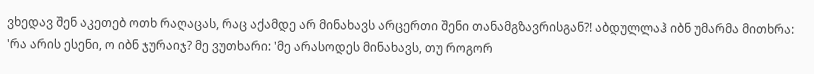ვხედავ შენ აკეთებ ოთხ რაღაცას, რაც აქამდე არ მინახავს არცერთი შენი თანამგზავრისგან?! აბდულლაჰ იბნ უმარმა მითხრა: 'რა არის ესენი, ო იბნ ჯურაიჯ? მე ვუთხარი: 'მე არასოდეს მინახავს, თუ როგორ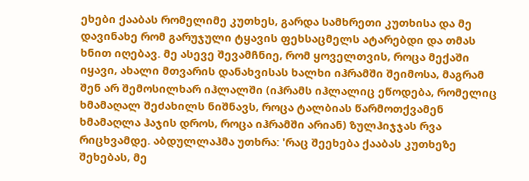ეხები ქააბას რომელიმე კუთხეს, გარდა სამხრეთი კუთხისა და მე დავინახე რომ გარუჯული ტყავის ფეხსაცმელს ატარებდი და თმას ხნით იღებავ. მე ასევე შევამჩნიე, რომ ყოველთვის, როცა მექაში იყავი, ახალი მთვარის დანახვისას ხალხი იჰრამში შეიმოსა, მაგრამ შენ არ შემოსილხარ იჰლალში (იჰრამს იჰლალიც ეწოდება, რომელიც ხმამაღალ შეძახილს ნიშნავს, როცა ტალბიას წარმოთქვამენ ხმამაღლა ჰაჯის დროს, როცა იჰრამში არიან) ზულჰიჯჯას რვა რიცხვამდე. აბდულლაჰმა უთხრა: 'რაც შეეხება ქააბას კუთხეზე შეხებას, მე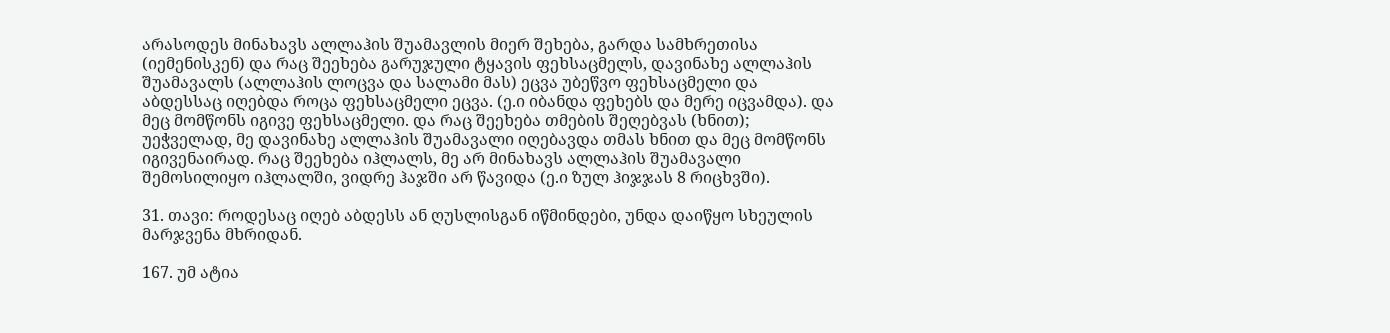არასოდეს მინახავს ალლაჰის შუამავლის მიერ შეხება, გარდა სამხრეთისა (იემენისკენ) და რაც შეეხება გარუჯული ტყავის ფეხსაცმელს, დავინახე ალლაჰის შუამავალს (ალლაჰის ლოცვა და სალამი მას) ეცვა უბეწვო ფეხსაცმელი და აბდესსაც იღებდა როცა ფეხსაცმელი ეცვა. (ე.ი იბანდა ფეხებს და მერე იცვამდა). და მეც მომწონს იგივე ფეხსაცმელი. და რაც შეეხება თმების შეღებვას (ხნით); უეჭველად, მე დავინახე ალლაჰის შუამავალი იღებავდა თმას ხნით და მეც მომწონს იგივენაირად. რაც შეეხება იჰლალს, მე არ მინახავს ალლაჰის შუამავალი შემოსილიყო იჰლალში, ვიდრე ჰაჯში არ წავიდა (ე.ი ზულ ჰიჯჯას 8 რიცხვში).

31. თავი: როდესაც იღებ აბდესს ან ღუსლისგან იწმინდები, უნდა დაიწყო სხეულის მარჯვენა მხრიდან.

167. უმ ატია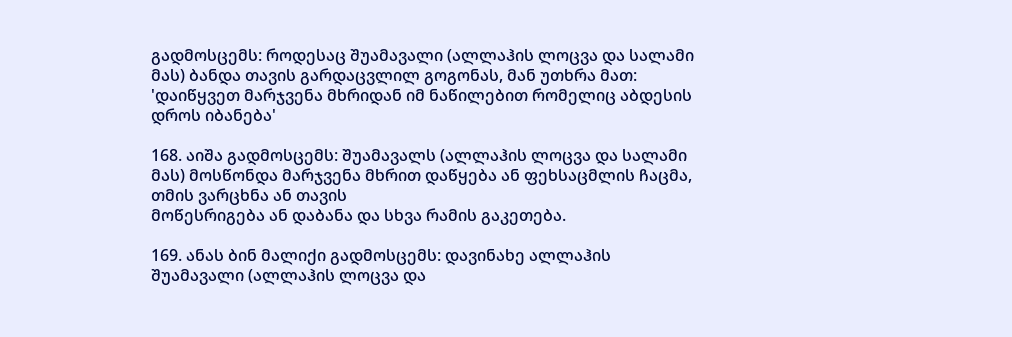გადმოსცემს: როდესაც შუამავალი (ალლაჰის ლოცვა და სალამი მას) ბანდა თავის გარდაცვლილ გოგონას, მან უთხრა მათ:
'დაიწყვეთ მარჯვენა მხრიდან იმ ნაწილებით რომელიც აბდესის დროს იბანება'

168. აიშა გადმოსცემს: შუამავალს (ალლაჰის ლოცვა და სალამი მას) მოსწონდა მარჯვენა მხრით დაწყება ან ფეხსაცმლის ჩაცმა, თმის ვარცხნა ან თავის
მოწესრიგება ან დაბანა და სხვა რამის გაკეთება.

169. ანას ბინ მალიქი გადმოსცემს: დავინახე ალლაჰის შუამავალი (ალლაჰის ლოცვა და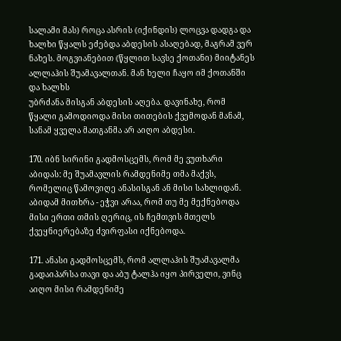სალამი მას) როცა ასრის (იქინდის) ლოცვა დადგა და ხალხი წყალს ეძებდა აბდესის ასაღებად, მაგრამ ვერ ნახეს. მოგვიანებით (წყლით სავსე ქოთანი) მიიტანეს ალლაჰის შუამავალთან. მან ხელი ჩაყო იმ ქოთანში და ხალხს
უბრძანა მისგან აბდესის აღება. დავინახე, რომ წყალი გამოდიოდა მისი თითების ქვემოდან მანამ, სანამ ყველა მათგანმა არ აიღო აბდესი.

170. იბნ სირინი გადმოსცემს, რომ მე ვუთხარი აბიდას: მე შუამავლის რამდენიმე თმა მაქვს, რომელიც წამოვიღე ანასისგან ან მისი სახლიდან. აბიდამ მითხრა - ეჭვი არაა, რომ თუ მე მექნებოდა მისი ერთი თმის ღერიც, ის ჩემთვის მთელს ქვეყნიერებაზე ძვირფასი იქნებოდა.

171. ანასი გადმოსცემს, რომ ალლაჰის შუამავალმა გადაიპარსა თავი და აბუ ტალჰა იყო პირველი, ვინც აიღო მისი რამდენიმე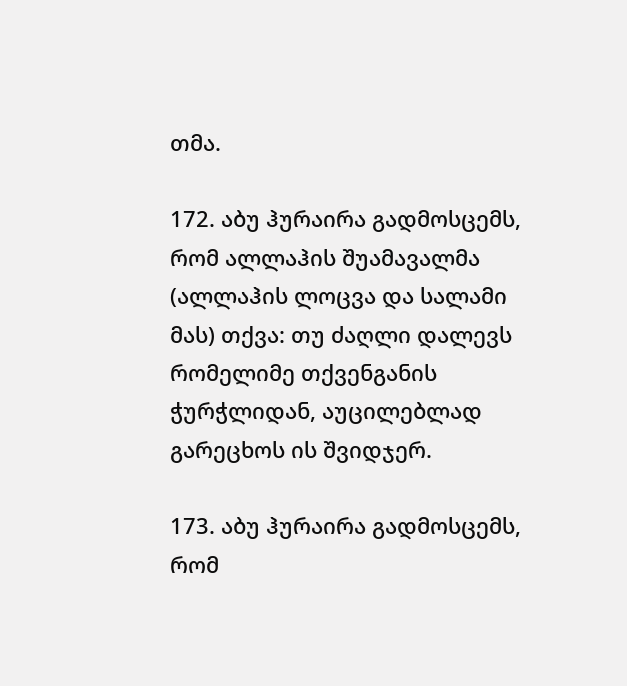თმა.

172. აბუ ჰურაირა გადმოსცემს, რომ ალლაჰის შუამავალმა (ალლაჰის ლოცვა და სალამი მას) თქვა: თუ ძაღლი დალევს რომელიმე თქვენგანის ჭურჭლიდან, აუცილებლად გარეცხოს ის შვიდჯერ.

173. აბუ ჰურაირა გადმოსცემს, რომ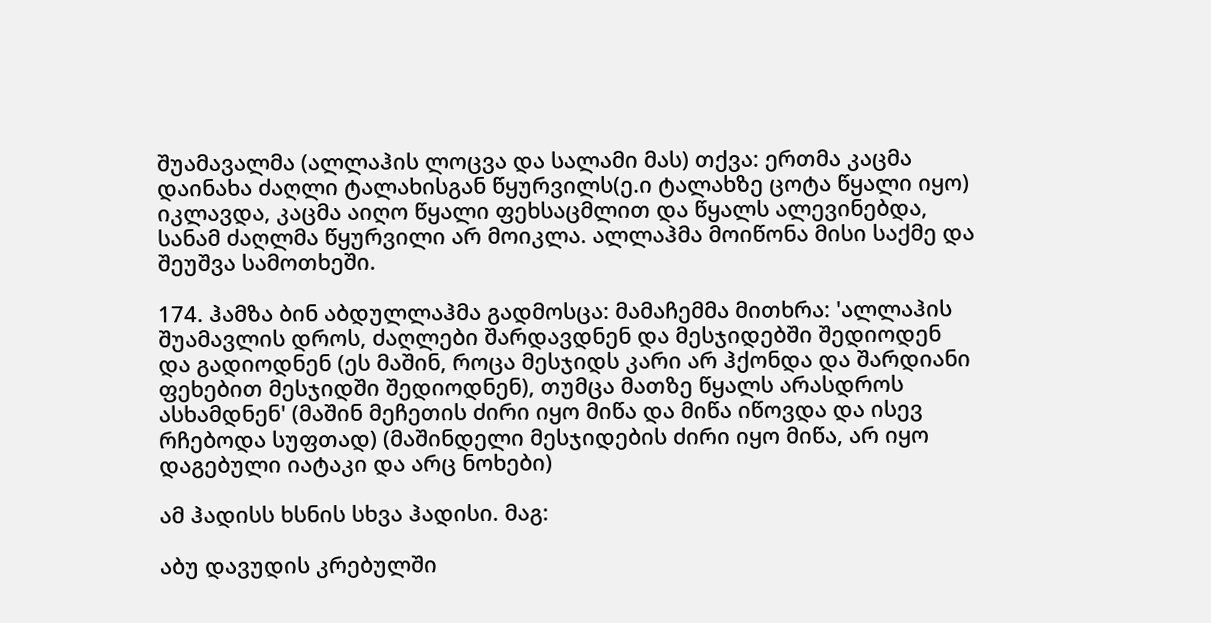შუამავალმა (ალლაჰის ლოცვა და სალამი მას) თქვა: ერთმა კაცმა დაინახა ძაღლი ტალახისგან წყურვილს(ე.ი ტალახზე ცოტა წყალი იყო) იკლავდა, კაცმა აიღო წყალი ფეხსაცმლით და წყალს ალევინებდა, სანამ ძაღლმა წყურვილი არ მოიკლა. ალლაჰმა მოიწონა მისი საქმე და შეუშვა სამოთხეში.

174. ჰამზა ბინ აბდულლაჰმა გადმოსცა: მამაჩემმა მითხრა: 'ალლაჰის შუამავლის დროს, ძაღლები შარდავდნენ და მესჯიდებში შედიოდენ და გადიოდნენ (ეს მაშინ, როცა მესჯიდს კარი არ ჰქონდა და შარდიანი ფეხებით მესჯიდში შედიოდნენ), თუმცა მათზე წყალს არასდროს ასხამდნენ' (მაშინ მეჩეთის ძირი იყო მიწა და მიწა იწოვდა და ისევ რჩებოდა სუფთად) (მაშინდელი მესჯიდების ძირი იყო მიწა, არ იყო დაგებული იატაკი და არც ნოხები)

ამ ჰადისს ხსნის სხვა ჰადისი. მაგ:

აბუ დავუდის კრებულში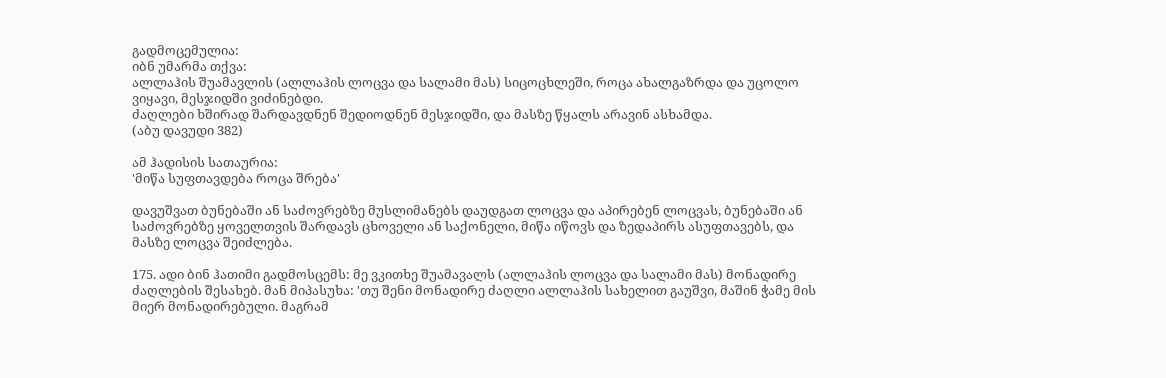გადმოცემულია:
იბნ უმარმა თქვა:
ალლაჰის შუამავლის (ალლაჰის ლოცვა და სალამი მას) სიცოცხლეში, როცა ახალგაზრდა და უცოლო ვიყავი, მესჯიდში ვიძინებდი.
ძაღლები ხშირად შარდავდნენ შედიოდნენ მესჯიდში, და მასზე წყალს არავინ ასხამდა.
(აბუ დავუდი 382)

ამ ჰადისის სათაურია:
'მიწა სუფთავდება როცა შრება'

დავუშვათ ბუნებაში ან საძოვრებზე მუსლიმანებს დაუდგათ ლოცვა და აპირებენ ლოცვას, ბუნებაში ან საძოვრებზე ყოველთვის შარდავს ცხოველი ან საქონელი, მიწა იწოვს და ზედაპირს ასუფთავებს, და მასზე ლოცვა შეიძლება.

175. ადი ბინ ჰათიმი გადმოსცემს: მე ვკითხე შუამავალს (ალლაჰის ლოცვა და სალამი მას) მონადირე ძაღლების შესახებ. მან მიპასუხა: 'თუ შენი მონადირე ძაღლი ალლაჰის სახელით გაუშვი, მაშინ ჭამე მის მიერ მონადირებული. მაგრამ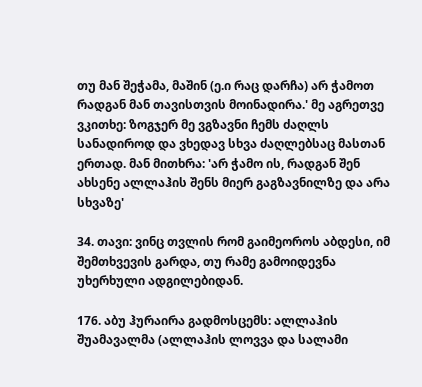თუ მან შეჭამა, მაშინ (ე.ი რაც დარჩა) არ ჭამოთ რადგან მან თავისთვის მოინადირა.' მე აგრეთვე ვკითხე: ზოგჯერ მე ვგზავნი ჩემს ძაღლს სანადიროდ და ვხედავ სხვა ძაღლებსაც მასთან ერთად. მან მითხრა: 'არ ჭამო ის, რადგან შენ ახსენე ალლაჰის შენს მიერ გაგზავნილზე და არა სხვაზე'

34. თავი: ვინც თვლის რომ გაიმეოროს აბდესი, იმ შემთხვევის გარდა, თუ რამე გამოიდევნა უხერხული ადგილებიდან.

176. აბუ ჰურაირა გადმოსცემს: ალლაჰის შუამავალმა (ალლაჰის ლოვვა და სალამი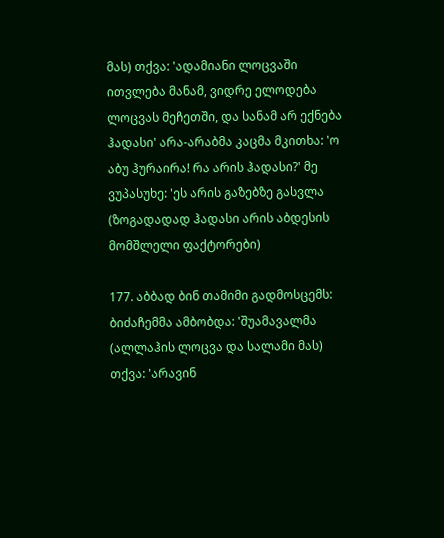მას) თქვა: 'ადამიანი ლოცვაში ითვლება მანამ, ვიდრე ელოდება ლოცვას მეჩეთში, და სანამ არ ექნება ჰადასი' არა-არაბმა კაცმა მკითხა: 'ო აბუ ჰურაირა! რა არის ჰადასი?' მე ვუპასუხე: 'ეს არის გაზებზე გასვლა (ზოგადადად ჰადასი არის აბდესის მომშლელი ფაქტორები)

177. აბბად ბინ თამიმი გადმოსცემს: ბიძაჩემმა ამბობდა: 'შუამავალმა (ალლაჰის ლოცვა და სალამი მას) თქვა: 'არავინ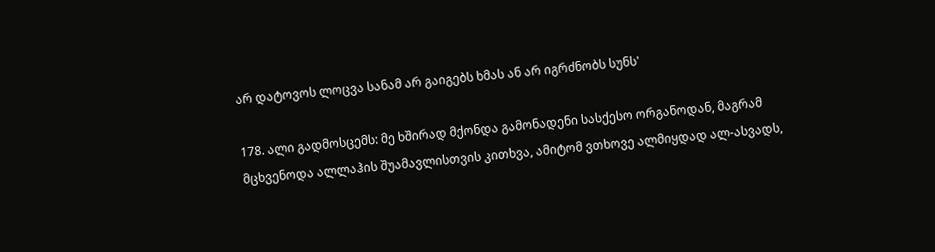არ დატოვოს ლოცვა სანამ არ გაიგებს ხმას ან არ იგრძნობს სუნს'

178. ალი გადმოსცემს: მე ხშირად მქონდა გამონადენი სასქესო ორგანოდან, მაგრამ მცხვენოდა ალლაჰის შუამავლისთვის კითხვა, ამიტომ ვთხოვე ალმიყდად ალ-ასვადს,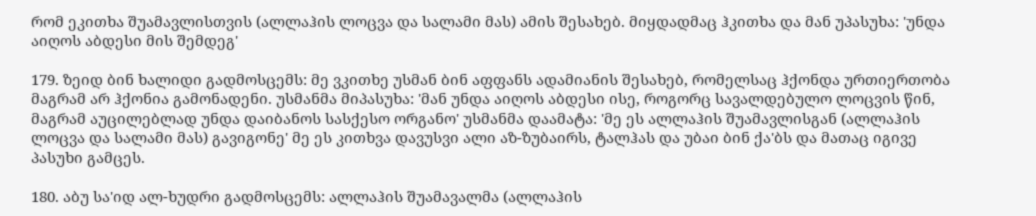რომ ეკითხა შუამავლისთვის (ალლაჰის ლოცვა და სალამი მას) ამის შესახებ. მიყდადმაც ჰკითხა და მან უპასუხა: 'უნდა აიღოს აბდესი მის შემდეგ'

179. ზეიდ ბინ ხალიდი გადმოსცემს: მე ვკითხე უსმან ბინ აფფანს ადამიანის შესახებ, რომელსაც ჰქონდა ურთიერთობა მაგრამ არ ჰქონია გამონადენი. უსმანმა მიპასუხა: 'მან უნდა აიღოს აბდესი ისე, როგორც სავალდებულო ლოცვის წინ, მაგრამ აუცილებლად უნდა დაიბანოს სასქესო ორგანო' უსმანმა დაამატა: 'მე ეს ალლაჰის შუამავლისგან (ალლაჰის ლოცვა და სალამი მას) გავიგონე' მე ეს კითხვა დავუსვი ალი აზ-ზუბაირს, ტალჰას და უბაი ბინ ქა'ბს და მათაც იგივე პასუხი გამცეს.

180. აბუ სა'იდ ალ-ხუდრი გადმოსცემს: ალლაჰის შუამავალმა (ალლაჰის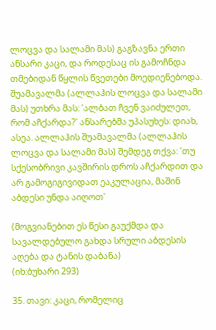ლოცვა და სალამი მას) გაგზავნა ერთი ანსარი კაცი, და როდესაც ის გამოჩნდა თმებიდან წყლის წვეთები მოედიენებოდა. შუამავალმა (ალლაჰის ლოცვა და სალამი მას) უთხრა მას: 'ალბათ ჩვენ ვაიძულეთ, რომ აჩქარდა?' ანსარებმა უპასუხეს: დიახ, ასეა. ალლაჰის შუამავალმა (ალლაჰის ლოცვა და სალამი მას) შემდეგ თქვა: 'თუ სქესობრივი კავშირის დროს აჩქარდით და არ გამოგიგივიდათ ეაკულაცია, მაშინ აბდესი უნდა აიღოთ'

(მოგვიანებით ეს წესი გაუქმდა და სავალდებულო გახდა სრული აბდესის აღება და ტანის დაბანა)
(იხ:ბუხარი 293)

35. თავი: კაცი, რომელიც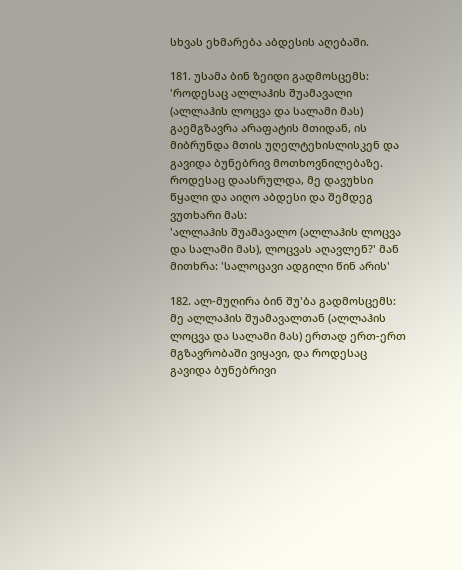სხვას ეხმარება აბდესის აღებაში.

181. უსამა ბინ ზეიდი გადმოსცემს: 'როდესაც ალლაჰის შუამავალი (ალლაჰის ლოცვა და სალამი მას) გაემგზავრა არაფატის მთიდან, ის მიბრუნდა მთის უღელტეხისლისკენ და გავიდა ბუნებრივ მოთხოვნილებაზე. როდესაც დაასრულდა, მე დავუხსი წყალი და აიღო აბდესი და შემდეგ ვუთხარი მას:
'ალლაჰის შუამავალო (ალლაჰის ლოცვა და სალამი მას), ლოცვას აღავლენ?' მან მითხრა: 'სალოცავი ადგილი წინ არის'

182. ალ-მუღირა ბინ შუ'ბა გადმოსცემს: მე ალლაჰის შუამავალთან (ალლაჰის ლოცვა და სალამი მას) ერთად ერთ-ერთ მგზავრობაში ვიყავი, და როდესაც გავიდა ბუნებრივი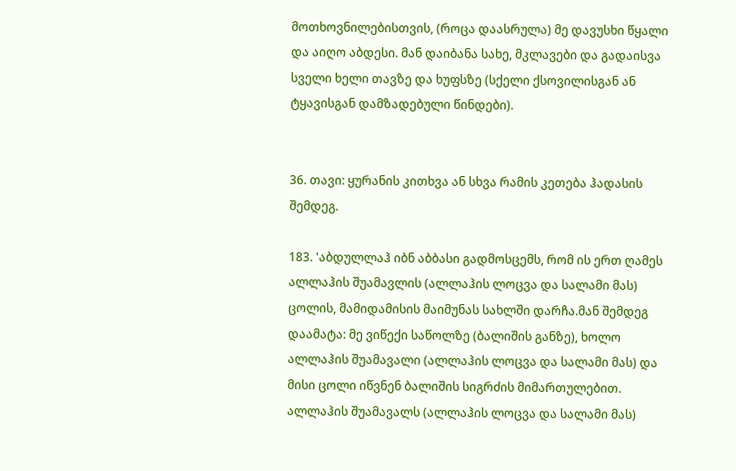მოთხოვნილებისთვის, (როცა დაასრულა) მე დავუსხი წყალი და აიღო აბდესი. მან დაიბანა სახე, მკლავები და გადაისვა სველი ხელი თავზე და ხუფსზე (სქელი ქსოვილისგან ან ტყავისგან დამზადებული წინდები).


36. თავი: ყურანის კითხვა ან სხვა რამის კეთება ჰადასის შემდეგ.

183. 'აბდულლაჰ იბნ აბბასი გადმოსცემს, რომ ის ერთ ღამეს ალლაჰის შუამავლის (ალლაჰის ლოცვა და სალამი მას) ცოლის, მამიდამისის მაიმუნას სახლში დარჩა.მან შემდეგ დაამატა: მე ვიწექი საწოლზე (ბალიშის განზე), ხოლო ალლაჰის შუამავალი (ალლაჰის ლოცვა და სალამი მას) და მისი ცოლი იწვნენ ბალიშის სიგრძის მიმართულებით. ალლაჰის შუამავალს (ალლაჰის ლოცვა და სალამი მას)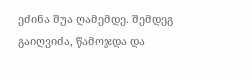ეძინა შუა ღამემდე. შემდეგ გაიღვიძა, წამოჯდა და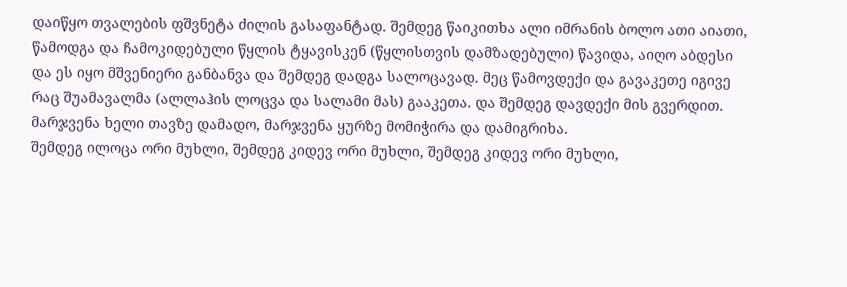დაიწყო თვალების ფშვნეტა ძილის გასაფანტად. შემდეგ წაიკითხა ალი იმრანის ბოლო ათი აიათი, წამოდგა და ჩამოკიდებული წყლის ტყავისკენ (წყლისთვის დამზადებული) წავიდა, აიღო აბდესი და ეს იყო მშვენიერი განბანვა და შემდეგ დადგა სალოცავად. მეც წამოვდექი და გავაკეთე იგივე რაც შუამავალმა (ალლაჰის ლოცვა და სალამი მას) გააკეთა. და შემდეგ დავდექი მის გვერდით. მარჯვენა ხელი თავზე დამადო, მარჯვენა ყურზე მომიჭირა და დამიგრიხა.
შემდეგ ილოცა ორი მუხლი, შემდეგ კიდევ ორი მუხლი, შემდეგ კიდევ ორი მუხლი,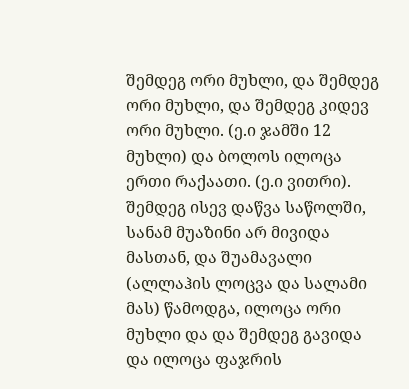შემდეგ ორი მუხლი, და შემდეგ ორი მუხლი, და შემდეგ კიდევ ორი მუხლი. (ე.ი ჯამში 12 მუხლი) და ბოლოს ილოცა ერთი რაქაათი. (ე.ი ვითრი). შემდეგ ისევ დაწვა საწოლში, სანამ მუაზინი არ მივიდა მასთან, და შუამავალი (ალლაჰის ლოცვა და სალამი მას) წამოდგა, ილოცა ორი მუხლი და და შემდეგ გავიდა და ილოცა ფაჯრის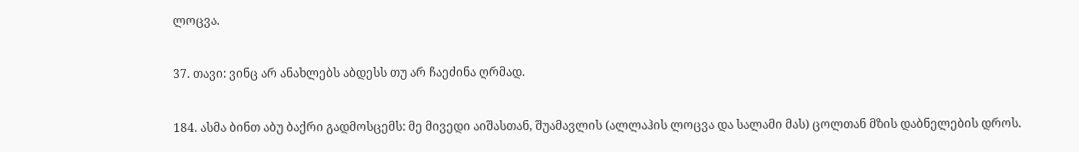ლოცვა.

37. თავი: ვინც არ ანახლებს აბდესს თუ არ ჩაეძინა ღრმად.

184. ასმა ბინთ აბუ ბაქრი გადმოსცემს: მე მივედი აიშასთან, შუამავლის (ალლაჰის ლოცვა და სალამი მას) ცოლთან მზის დაბნელების დროს.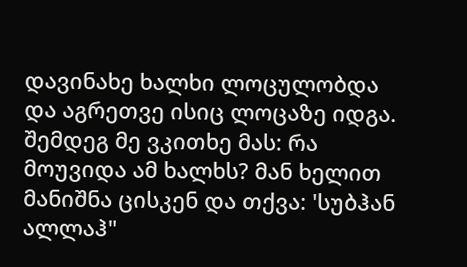დავინახე ხალხი ლოცულობდა და აგრეთვე ისიც ლოცაზე იდგა. შემდეგ მე ვკითხე მას: რა მოუვიდა ამ ხალხს? მან ხელით მანიშნა ცისკენ და თქვა: 'სუბჰან ალლაჰ"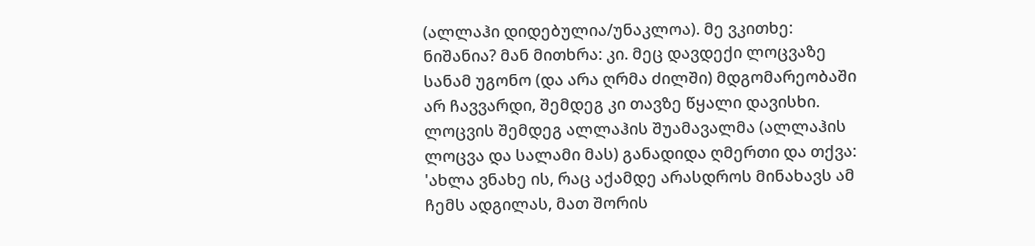(ალლაჰი დიდებულია/უნაკლოა). მე ვკითხე: ნიშანია? მან მითხრა: კი. მეც დავდექი ლოცვაზე სანამ უგონო (და არა ღრმა ძილში) მდგომარეობაში არ ჩავვარდი, შემდეგ კი თავზე წყალი დავისხი. ლოცვის შემდეგ ალლაჰის შუამავალმა (ალლაჰის ლოცვა და სალამი მას) განადიდა ღმერთი და თქვა: 'ახლა ვნახე ის, რაც აქამდე არასდროს მინახავს ამ ჩემს ადგილას, მათ შორის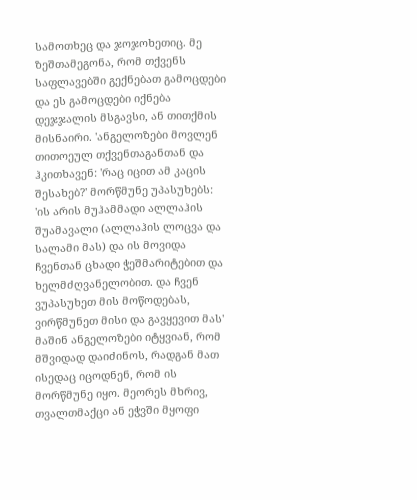სამოთხეც და ჯოჯოხეთიც. მე ზეშთამეგონა, რომ თქვენს საფლავებში გექნებათ გამოცდები და ეს გამოცდები იქნება დეჯჯალის მსგავსი, ან თითქმის მისნაირი. 'ანგელოზები მოვლენ თითოეულ თქვენთაგანთან და ჰკითხავენ: 'რაც იცით ამ კაცის შესახებ?' მორწმუნე უპასუხებს: 'ის არის მუჰამმადი ალლაჰის შუამავალი (ალლაჰის ლოცვა და სალამი მას) და ის მოვიდა ჩვენთან ცხადი ჭეშმარიტებით და ხელმძღვანელობით. და ჩვენ ვუპასუხეთ მის მოწოდებას, ვირწმუნეთ მისი და გავყევით მას' მაშინ ანგელოზები იტყვიან, რომ მშვიდად დაიძინოს, რადგან მათ ისედაც იცოდნენ, რომ ის მორწმუნე იყო. მეორეს მხრივ, თვალთმაქცი ან ეჭვში მყოფი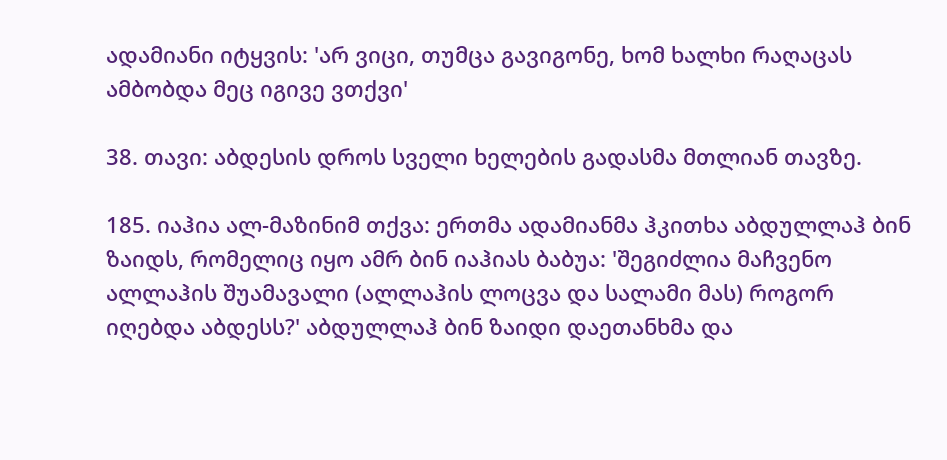ადამიანი იტყვის: 'არ ვიცი, თუმცა გავიგონე, ხომ ხალხი რაღაცას ამბობდა მეც იგივე ვთქვი'

38. თავი: აბდესის დროს სველი ხელების გადასმა მთლიან თავზე.

185. იაჰია ალ-მაზინიმ თქვა: ერთმა ადამიანმა ჰკითხა აბდულლაჰ ბინ ზაიდს, რომელიც იყო ამრ ბინ იაჰიას ბაბუა: 'შეგიძლია მაჩვენო ალლაჰის შუამავალი (ალლაჰის ლოცვა და სალამი მას) როგორ იღებდა აბდესს?' აბდულლაჰ ბინ ზაიდი დაეთანხმა და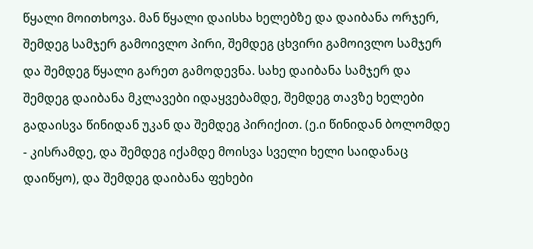წყალი მოითხოვა. მან წყალი დაისხა ხელებზე და დაიბანა ორჯერ, შემდეგ სამჯერ გამოივლო პირი, შემდეგ ცხვირი გამოივლო სამჯერ და შემდეგ წყალი გარეთ გამოდევნა. სახე დაიბანა სამჯერ და შემდეგ დაიბანა მკლავები იდაყვებამდე, შემდეგ თავზე ხელები გადაისვა წინიდან უკან და შემდეგ პირიქით. (ე.ი წინიდან ბოლომდე - კისრამდე, და შემდეგ იქამდე მოისვა სველი ხელი საიდანაც დაიწყო), და შემდეგ დაიბანა ფეხები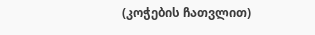(კოჭების ჩათვლით)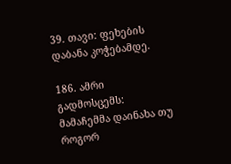39. თავი: ფეხების დაბანა კოჭებამდე.

186. ამრი გადმოსცემს: მამაჩემმა დაინახა თუ როგორ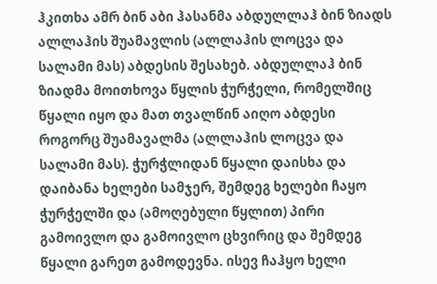ჰკითხა ამრ ბინ აბი ჰასანმა აბდულლაჰ ბინ ზიადს ალლაჰის შუამავლის (ალლაჰის ლოცვა და სალამი მას) აბდესის შესახებ. აბდულლაჰ ბინ ზიადმა მოითხოვა წყლის ჭურჭელი, რომელშიც წყალი იყო და მათ თვალწინ აიღო აბდესი როგორც შუამავალმა (ალლაჰის ლოცვა და სალამი მას). ჭურჭლიდან წყალი დაისხა და დაიბანა ხელები სამჯერ, შემდეგ ხელები ჩაყო ჭურჭელში და (ამოღებული წყლით) პირი გამოივლო და გამოივლო ცხვირიც და შემდეგ წყალი გარეთ გამოდევნა. ისევ ჩაჰყო ხელი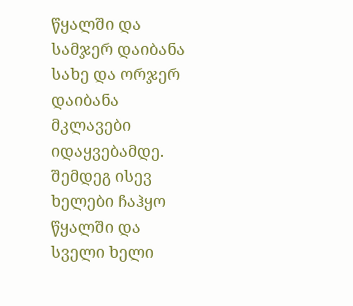წყალში და სამჯერ დაიბანა სახე და ორჯერ დაიბანა მკლავები
იდაყვებამდე. შემდეგ ისევ ხელები ჩაჰყო წყალში და სველი ხელი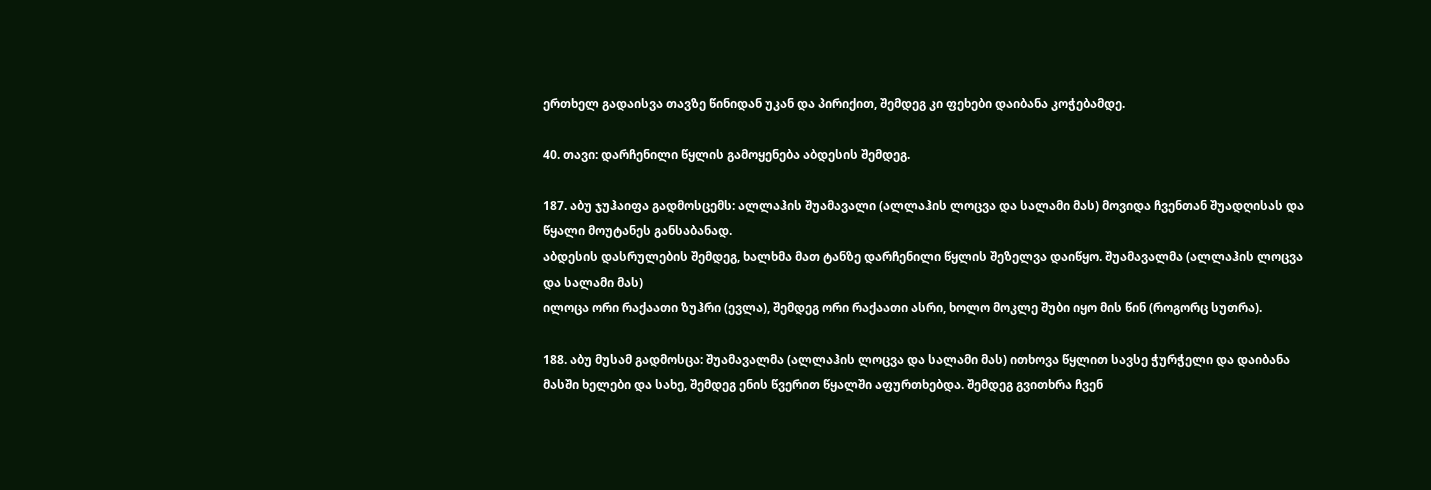ერთხელ გადაისვა თავზე წინიდან უკან და პირიქით, შემდეგ კი ფეხები დაიბანა კოჭებამდე.

40. თავი: დარჩენილი წყლის გამოყენება აბდესის შემდეგ.

187. აბუ ჯუჰაიფა გადმოსცემს: ალლაჰის შუამავალი (ალლაჰის ლოცვა და სალამი მას) მოვიდა ჩვენთან შუადღისას და წყალი მოუტანეს განსაბანად.
აბდესის დასრულების შემდეგ, ხალხმა მათ ტანზე დარჩენილი წყლის შეზელვა დაიწყო. შუამავალმა (ალლაჰის ლოცვა და სალამი მას)
ილოცა ორი რაქაათი ზუჰრი (ევლა), შემდეგ ორი რაქაათი ასრი, ხოლო მოკლე შუბი იყო მის წინ (როგორც სუთრა).

188. აბუ მუსამ გადმოსცა: შუამავალმა (ალლაჰის ლოცვა და სალამი მას) ითხოვა წყლით სავსე ჭურჭელი და დაიბანა მასში ხელები და სახე, შემდეგ ენის წვერით წყალში აფურთხებდა. შემდეგ გვითხრა ჩვენ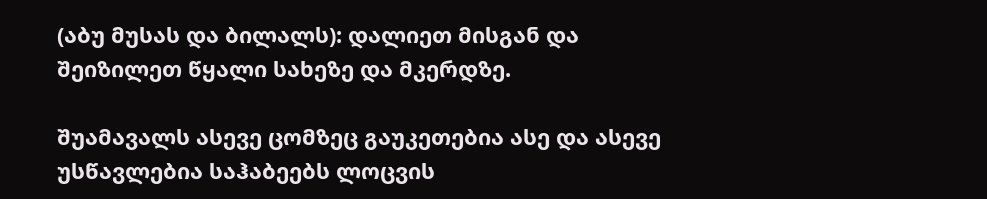(აბუ მუსას და ბილალს): დალიეთ მისგან და შეიზილეთ წყალი სახეზე და მკერდზე.

შუამავალს ასევე ცომზეც გაუკეთებია ასე და ასევე უსწავლებია საჰაბეებს ლოცვის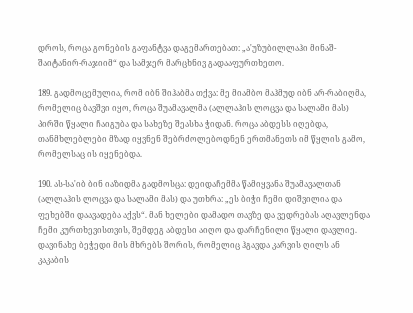დროს, როცა გონების გაფანტვა დაგემართებათ: „ა'უზუბილლაჰი მინაშ-შაიტანირ-რაჯიიმ“ და სამჯერ მარცხნივ გადააფურთხეთო.

189. გადმოცემულია, რომ იბნ შიჰაბმა თქვა: მე მიამბო მაჰმუდ იბნ არ-რაბიღმა, რომელიც ბავშვი იყო, როცა შუამავალმა (ალლაჰის ლოცვა და სალამი მას) პირში წყალი ჩაიგუბა და სახეზე შეასხა ჭიდან. როცა აბდესს იღებდა, თანმხლებლები მზად იყვნენ შებრძოლებოდნენ ერთმანეთს იმ წყლის გამო, რომელსაც ის იყენებდა.

190. ას-სა'იბ ბინ იაზიდმა გადმოსცა: დეიდაჩემმა წამიყვანა შუამავალთან (ალლაჰის ლოცვა და სალამი მას) და უთხრა: „ეს ბიჭი ჩემი დიშვილია და ფეხებში დაავადება აქვს“. მან ხელები დამადო თავზე და ვედრებას აღავლენდა ჩემი კურთხევისთვის, შემდეგ აბდესი აიღო და დარჩენილი წყალი დავლიე.
დავინახე ბეჭედი მის მხრებს შორის, რომელიც ჰგავდა კარვის ღილს ან კაკაბის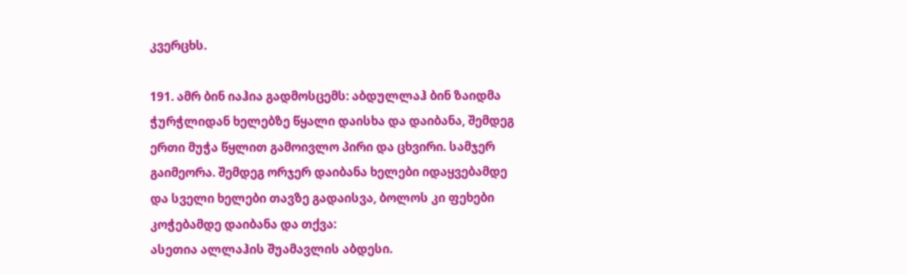კვერცხს.

191. ამრ ბინ იაჰია გადმოსცემს: აბდულლაჰ ბინ ზაიდმა ჭურჭლიდან ხელებზე წყალი დაისხა და დაიბანა, შემდეგ ერთი მუჭა წყლით გამოივლო პირი და ცხვირი. სამჯერ გაიმეორა. შემდეგ ორჯერ დაიბანა ხელები იდაყვებამდე და სველი ხელები თავზე გადაისვა, ბოლოს კი ფეხები კოჭებამდე დაიბანა და თქვა:
ასეთია ალლაჰის შუამავლის აბდესი.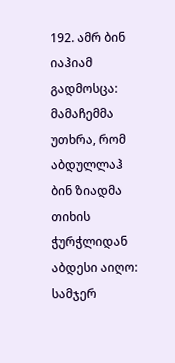192. ამრ ბინ იაჰიამ გადმოსცა: მამაჩემმა უთხრა, რომ აბდულლაჰ ბინ ზიადმა თიხის ჭურჭლიდან აბდესი აიღო: სამჯერ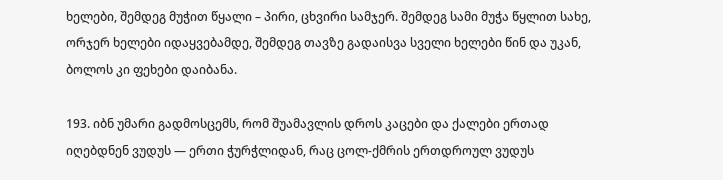ხელები, შემდეგ მუჭით წყალი – პირი, ცხვირი სამჯერ. შემდეგ სამი მუჭა წყლით სახე, ორჯერ ხელები იდაყვებამდე, შემდეგ თავზე გადაისვა სველი ხელები წინ და უკან, ბოლოს კი ფეხები დაიბანა.

193. იბნ უმარი გადმოსცემს, რომ შუამავლის დროს კაცები და ქალები ერთად იღებდნენ ვუდუს — ერთი ჭურჭლიდან, რაც ცოლ-ქმრის ერთდროულ ვუდუს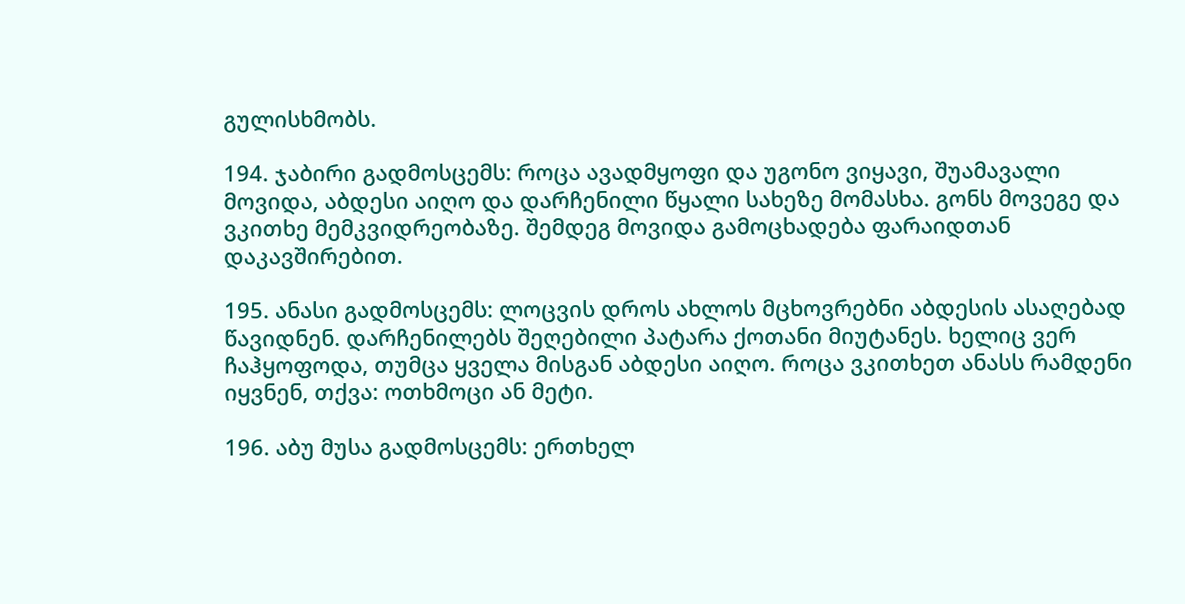გულისხმობს.

194. ჯაბირი გადმოსცემს: როცა ავადმყოფი და უგონო ვიყავი, შუამავალი მოვიდა, აბდესი აიღო და დარჩენილი წყალი სახეზე მომასხა. გონს მოვეგე და ვკითხე მემკვიდრეობაზე. შემდეგ მოვიდა გამოცხადება ფარაიდთან დაკავშირებით.

195. ანასი გადმოსცემს: ლოცვის დროს ახლოს მცხოვრებნი აბდესის ასაღებად წავიდნენ. დარჩენილებს შეღებილი პატარა ქოთანი მიუტანეს. ხელიც ვერ ჩაჰყოფოდა, თუმცა ყველა მისგან აბდესი აიღო. როცა ვკითხეთ ანასს რამდენი იყვნენ, თქვა: ოთხმოცი ან მეტი.

196. აბუ მუსა გადმოსცემს: ერთხელ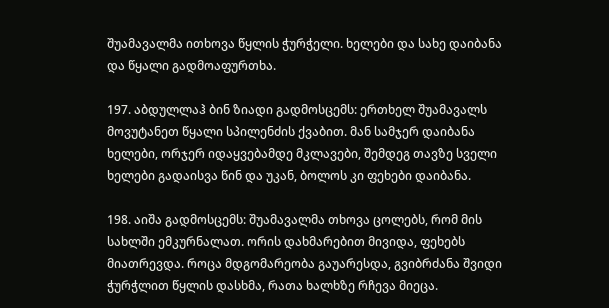შუამავალმა ითხოვა წყლის ჭურჭელი. ხელები და სახე დაიბანა და წყალი გადმოაფურთხა.

197. აბდულლაჰ ბინ ზიადი გადმოსცემს: ერთხელ შუამავალს მოვუტანეთ წყალი სპილენძის ქვაბით. მან სამჯერ დაიბანა ხელები, ორჯერ იდაყვებამდე მკლავები, შემდეგ თავზე სველი ხელები გადაისვა წინ და უკან, ბოლოს კი ფეხები დაიბანა.

198. აიშა გადმოსცემს: შუამავალმა თხოვა ცოლებს, რომ მის სახლში ემკურნალათ. ორის დახმარებით მივიდა, ფეხებს მიათრევდა. როცა მდგომარეობა გაუარესდა, გვიბრძანა შვიდი ჭურჭლით წყლის დასხმა, რათა ხალხზე რჩევა მიეცა.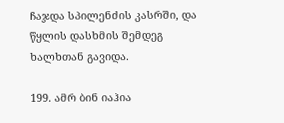ჩაჯდა სპილენძის კასრში, და წყლის დასხმის შემდეგ ხალხთან გავიდა.

199. ამრ ბინ იაჰია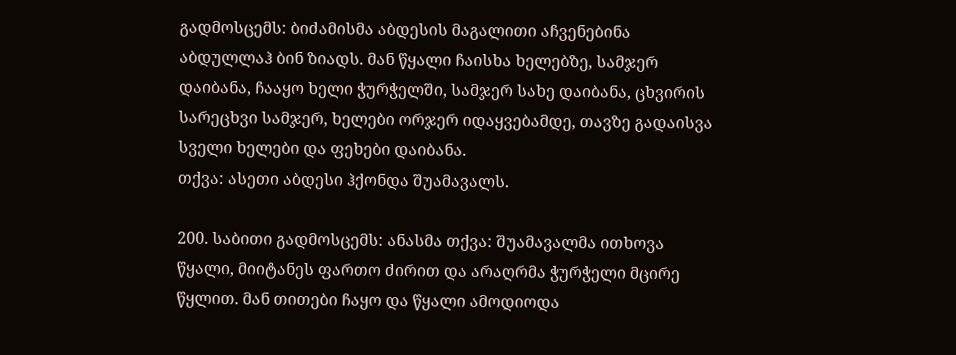გადმოსცემს: ბიძამისმა აბდესის მაგალითი აჩვენებინა აბდულლაჰ ბინ ზიადს. მან წყალი ჩაისხა ხელებზე, სამჯერ დაიბანა, ჩააყო ხელი ჭურჭელში, სამჯერ სახე დაიბანა, ცხვირის სარეცხვი სამჯერ, ხელები ორჯერ იდაყვებამდე, თავზე გადაისვა სველი ხელები და ფეხები დაიბანა.
თქვა: ასეთი აბდესი ჰქონდა შუამავალს.

200. საბითი გადმოსცემს: ანასმა თქვა: შუამავალმა ითხოვა წყალი, მიიტანეს ფართო ძირით და არაღრმა ჭურჭელი მცირე წყლით. მან თითები ჩაყო და წყალი ამოდიოდა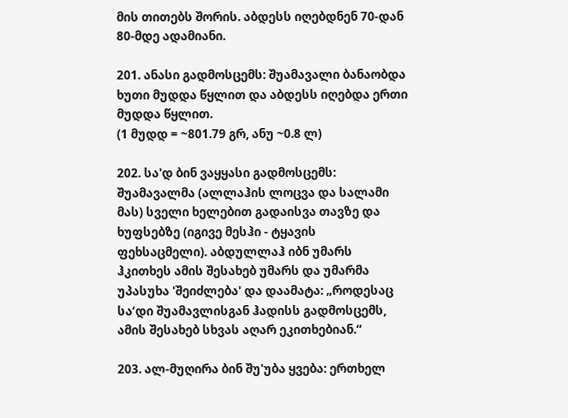მის თითებს შორის. აბდესს იღებდნენ 70-დან 80-მდე ადამიანი.

201. ანასი გადმოსცემს: შუამავალი ბანაობდა ხუთი მუდდა წყლით და აბდესს იღებდა ერთი მუდდა წყლით.
(1 მუდდ = ~801.79 გრ, ანუ ~0.8 ლ)

202. სა'დ ბინ ვაყყასი გადმოსცემს: შუამავალმა (ალლაჰის ლოცვა და სალამი მას) სველი ხელებით გადაისვა თავზე და ხუფსებზე (იგივე მესჰი - ტყავის ფეხსაცმელი). აბდულლაჰ იბნ უმარს ჰკითხეს ამის შესახებ უმარს და უმარმა უპასუხა 'შეიძლება' და დაამატა: „როდესაც სა‘დი შუამავლისგან ჰადისს გადმოსცემს, ამის შესახებ სხვას აღარ ეკითხებიან.“

203. ალ-მუღირა ბინ შუ'უბა ყვება: ერთხელ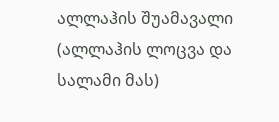ალლაჰის შუამავალი (ალლაჰის ლოცვა და სალამი მას)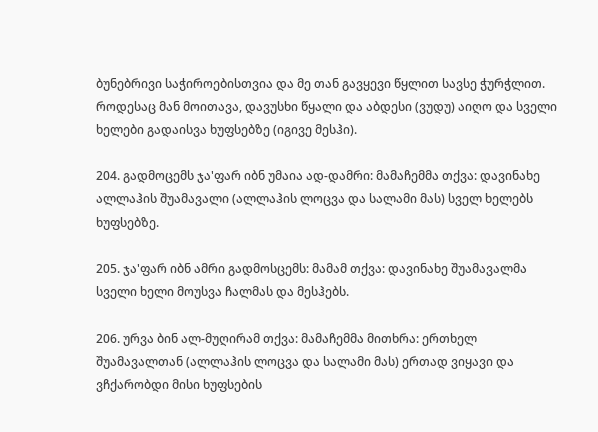ბუნებრივი საჭიროებისთვია და მე თან გავყევი წყლით სავსე ჭურჭლით. როდესაც მან მოითავა, დავუსხი წყალი და აბდესი (ვუდუ) აიღო და სველი ხელები გადაისვა ხუფსებზე (იგივე მესჰი).

204. გადმოცემს ჯა'ფარ იბნ უმაია ად-დამრი: მამაჩემმა თქვა: დავინახე ალლაჰის შუამავალი (ალლაჰის ლოცვა და სალამი მას) სველ ხელებს ხუფსებზე.

205. ჯა'ფარ იბნ ამრი გადმოსცემს: მამამ თქვა: დავინახე შუამავალმა სველი ხელი მოუსვა ჩალმას და მესჰებს.

206. ურვა ბინ ალ-მუღირამ თქვა: მამაჩემმა მითხრა: ერთხელ შუამავალთან (ალლაჰის ლოცვა და სალამი მას) ერთად ვიყავი და ვჩქარობდი მისი ხუფსების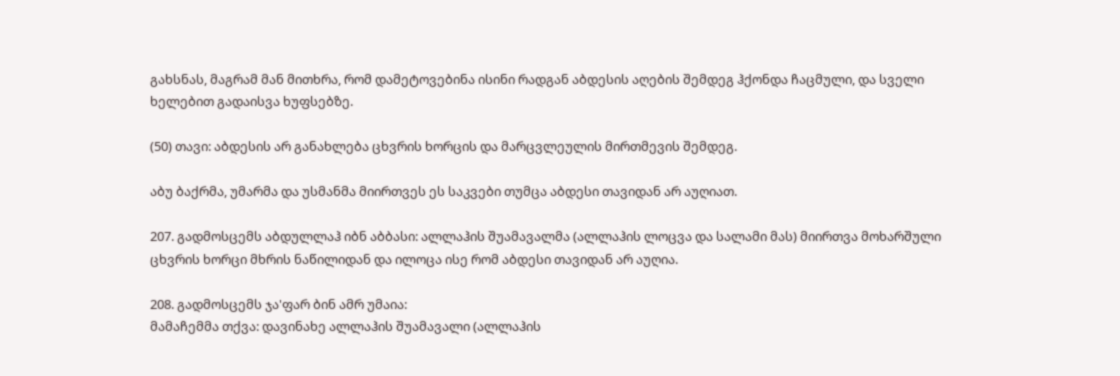გახსნას, მაგრამ მან მითხრა, რომ დამეტოვებინა ისინი რადგან აბდესის აღების შემდეგ ჰქონდა ჩაცმული, და სველი ხელებით გადაისვა ხუფსებზე.

(50) თავი: აბდესის არ განახლება ცხვრის ხორცის და მარცვლეულის მირთმევის შემდეგ.

აბუ ბაქრმა, უმარმა და უსმანმა მიირთვეს ეს საკვები თუმცა აბდესი თავიდან არ აუღიათ.

207. გადმოსცემს აბდულლაჰ იბნ აბბასი: ალლაჰის შუამავალმა (ალლაჰის ლოცვა და სალამი მას) მიირთვა მოხარშული ცხვრის ხორცი მხრის ნაწილიდან და ილოცა ისე რომ აბდესი თავიდან არ აუღია.

208. გადმოსცემს ჯა'ფარ ბინ ამრ უმაია:
მამაჩემმა თქვა: დავინახე ალლაჰის შუამავალი (ალლაჰის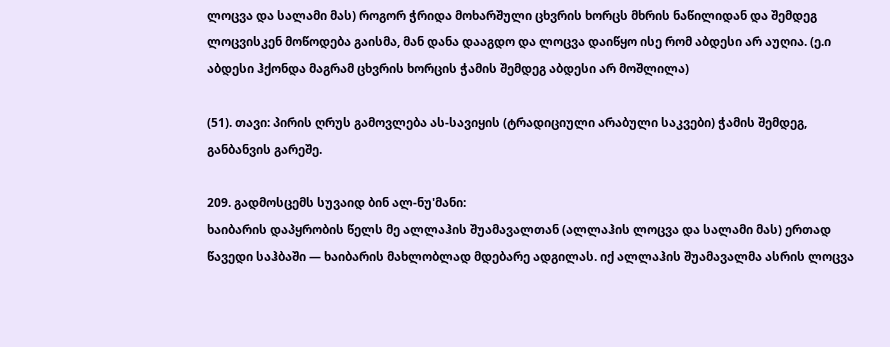ლოცვა და სალამი მას) როგორ ჭრიდა მოხარშული ცხვრის ხორცს მხრის ნაწილიდან და შემდეგ ლოცვისკენ მოწოდება გაისმა, მან დანა დააგდო და ლოცვა დაიწყო ისე რომ აბდესი არ აუღია. (ე.ი აბდესი ჰქონდა მაგრამ ცხვრის ხორცის ჭამის შემდეგ აბდესი არ მოშლილა)

(51). თავი: პირის ღრუს გამოვლება ას-სავიყის (ტრადიციული არაბული საკვები) ჭამის შემდეგ, განბანვის გარეშე.

209. გადმოსცემს სუვაიდ ბინ ალ-ნუ'მანი:
ხაიბარის დაპყრობის წელს მე ალლაჰის შუამავალთან (ალლაჰის ლოცვა და სალამი მას) ერთად წავედი საჰბაში — ხაიბარის მახლობლად მდებარე ადგილას. იქ ალლაჰის შუამავალმა ასრის ლოცვა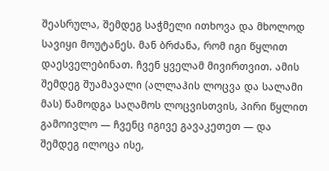შეასრულა, შემდეგ საჭმელი ითხოვა და მხოლოდ სავიყი მოუტანეს. მან ბრძანა, რომ იგი წყლით დაესველებინათ. ჩვენ ყველამ მივირთვით. ამის შემდეგ შუამავალი (ალლაჰის ლოცვა და სალამი მას) წამოდგა საღამოს ლოცვისთვის, პირი წყლით გამოივლო — ჩვენც იგივე გავაკეთეთ — და შემდეგ ილოცა ისე,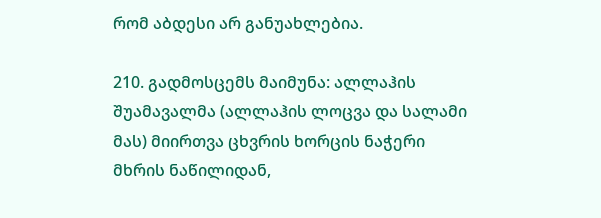რომ აბდესი არ განუახლებია.

210. გადმოსცემს მაიმუნა: ალლაჰის შუამავალმა (ალლაჰის ლოცვა და სალამი მას) მიირთვა ცხვრის ხორცის ნაჭერი მხრის ნაწილიდან,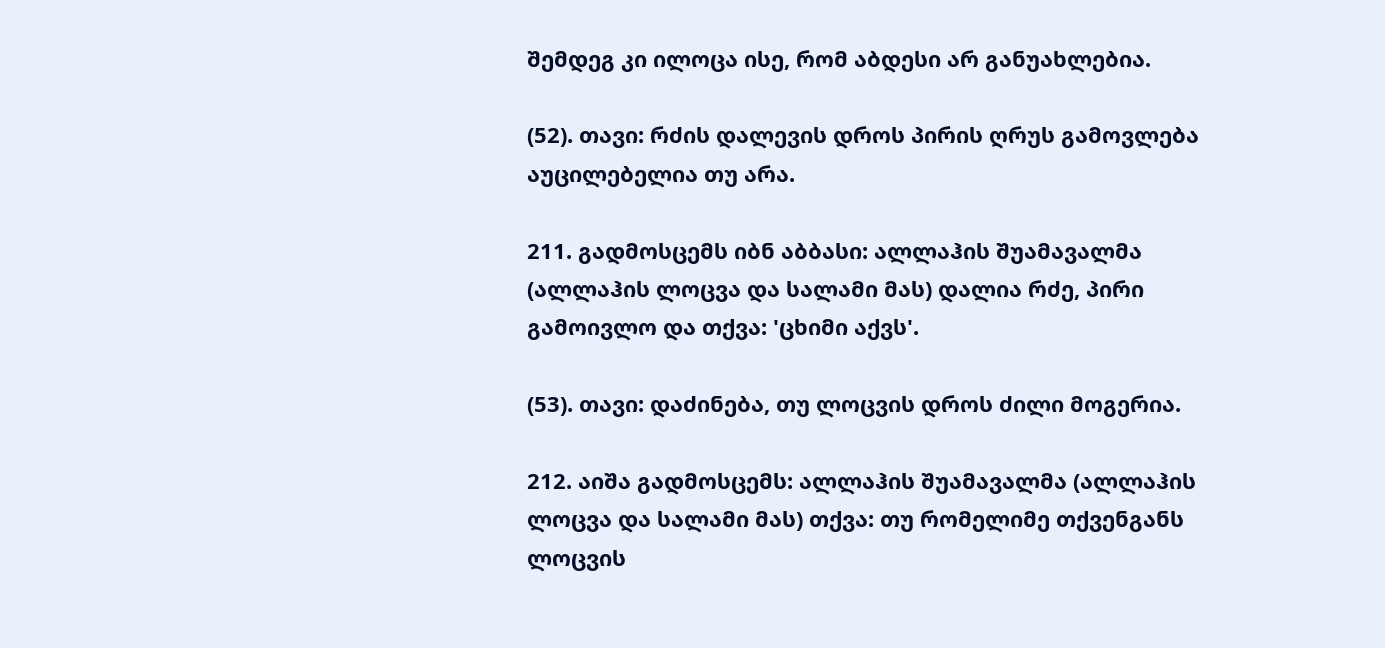შემდეგ კი ილოცა ისე, რომ აბდესი არ განუახლებია.

(52). თავი: რძის დალევის დროს პირის ღრუს გამოვლება აუცილებელია თუ არა.

211. გადმოსცემს იბნ აბბასი: ალლაჰის შუამავალმა (ალლაჰის ლოცვა და სალამი მას) დალია რძე, პირი გამოივლო და თქვა: 'ცხიმი აქვს'.

(53). თავი: დაძინება, თუ ლოცვის დროს ძილი მოგერია.

212. აიშა გადმოსცემს: ალლაჰის შუამავალმა (ალლაჰის ლოცვა და სალამი მას) თქვა: თუ რომელიმე თქვენგანს ლოცვის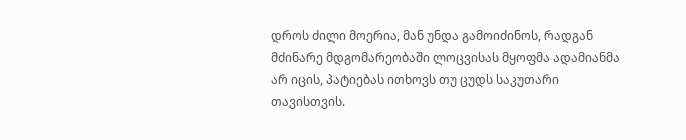დროს ძილი მოერია, მან უნდა გამოიძინოს, რადგან მძინარე მდგომარეობაში ლოცვისას მყოფმა ადამიანმა არ იცის, პატიებას ითხოვს თუ ცუდს საკუთარი თავისთვის.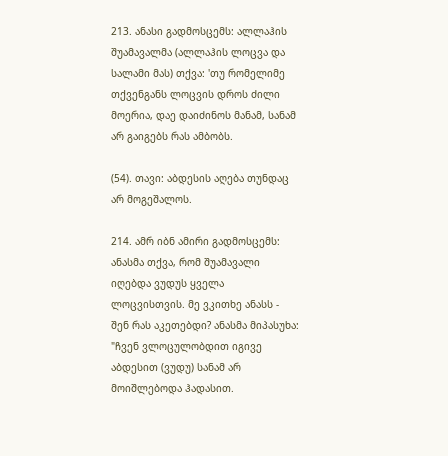213. ანასი გადმოსცემს: ალლაჰის შუამავალმა (ალლაჰის ლოცვა და სალამი მას) თქვა: 'თუ რომელიმე თქვენგანს ლოცვის დროს ძილი მოერია, დაე დაიძინოს მანამ, სანამ არ გაიგებს რას ამბობს.

(54). თავი: აბდესის აღება თუნდაც არ მოგეშალოს.

214. ამრ იბნ ამირი გადმოსცემს: ანასმა თქვა, რომ შუამავალი იღებდა ვუდუს ყველა ლოცვისთვის. მე ვკითხე ანასს - შენ რას აკეთებდი? ანასმა მიპასუხა: "ჩვენ ვლოცულობდით იგივე აბდესით (ვუდუ) სანამ არ მოიშლებოდა ჰადასით.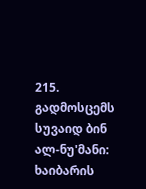215. გადმოსცემს სუვაიდ ბინ ალ-ნუ'მანი: ხაიბარის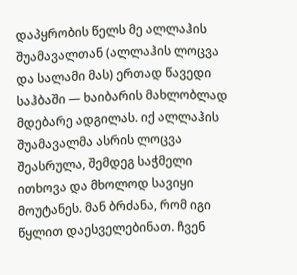დაპყრობის წელს მე ალლაჰის შუამავალთან (ალლაჰის ლოცვა და სალამი მას) ერთად წავედი საჰბაში — ხაიბარის მახლობლად მდებარე ადგილას. იქ ალლაჰის შუამავალმა ასრის ლოცვა შეასრულა, შემდეგ საჭმელი ითხოვა და მხოლოდ სავიყი მოუტანეს. მან ბრძანა, რომ იგი წყლით დაესველებინათ. ჩვენ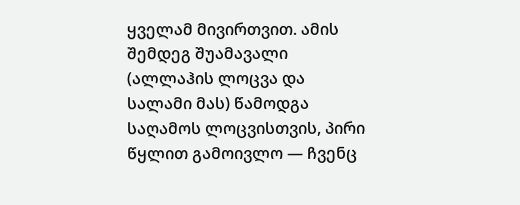ყველამ მივირთვით. ამის შემდეგ შუამავალი (ალლაჰის ლოცვა და სალამი მას) წამოდგა საღამოს ლოცვისთვის, პირი წყლით გამოივლო — ჩვენც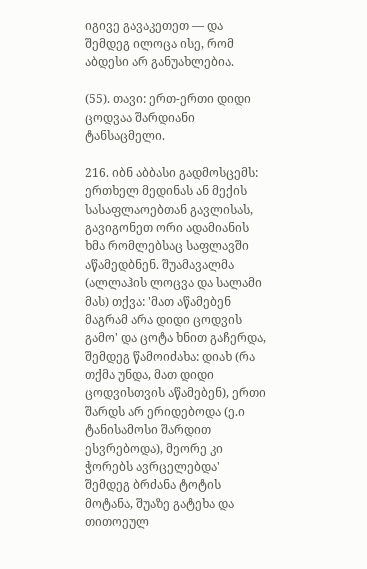იგივე გავაკეთეთ — და შემდეგ ილოცა ისე, რომ აბდესი არ განუახლებია.

(55). თავი: ერთ-ერთი დიდი ცოდვაა შარდიანი ტანსაცმელი.

216. იბნ აბბასი გადმოსცემს: ერთხელ მედინას ან მექის სასაფლაოებთან გავლისას, გავიგონეთ ორი ადამიანის ხმა რომლებსაც საფლავში აწამედბნენ. შუამავალმა (ალლაჰის ლოცვა და სალამი მას) თქვა: 'მათ აწამებენ მაგრამ არა დიდი ცოდვის გამო' და ცოტა ხნით გაჩერდა, შემდეგ წამოიძახა: დიახ (რა თქმა უნდა, მათ დიდი ცოდვისთვის აწამებენ), ერთი შარდს არ ერიდებოდა (ე.ი ტანისამოსი შარდით ესვრებოდა), მეორე კი ჭორებს ავრცელებდა' შემდეგ ბრძანა ტოტის მოტანა, შუაზე გატეხა და თითოეულ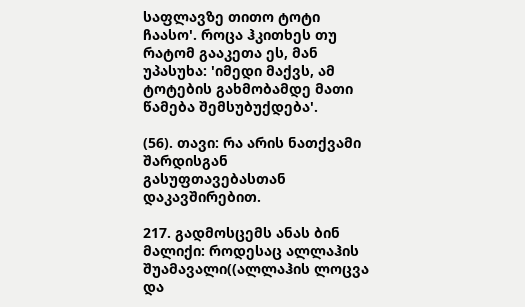საფლავზე თითო ტოტი ჩაასო'. როცა ჰკითხეს თუ რატომ გააკეთა ეს, მან უპასუხა: 'იმედი მაქვს, ამ ტოტების გახმობამდე მათი წამება შემსუბუქდება'.

(56). თავი: რა არის ნათქვამი შარდისგან გასუფთავებასთან დაკავშირებით.

217. გადმოსცემს ანას ბინ მალიქი: როდესაც ალლაჰის შუამავალი((ალლაჰის ლოცვა და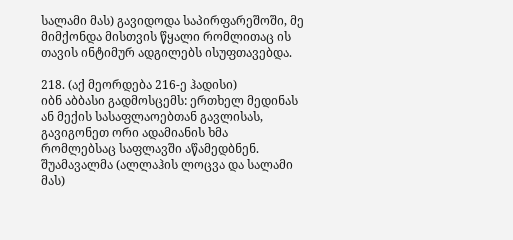სალამი მას) გავიდოდა საპირფარეშოში, მე მიმქონდა მისთვის წყალი რომლითაც ის თავის ინტიმურ ადგილებს ისუფთავებდა.

218. (აქ მეორდება 216-ე ჰადისი)
იბნ აბბასი გადმოსცემს: ერთხელ მედინას ან მექის სასაფლაოებთან გავლისას, გავიგონეთ ორი ადამიანის ხმა რომლებსაც საფლავში აწამედბნენ. შუამავალმა (ალლაჰის ლოცვა და სალამი მას)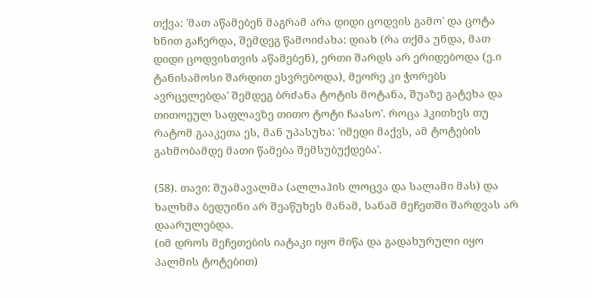თქვა: 'მათ აწამებენ მაგრამ არა დიდი ცოდვის გამო' და ცოტა ხნით გაჩერდა, შემდეგ წამოიძახა: დიახ (რა თქმა უნდა, მათ დიდი ცოდვისთვის აწამებენ), ერთი შარდს არ ერიდებოდა (ე.ი ტანისამოსი შარდით ესვრებოდა), მეორე კი ჭორებს ავრცელებდა' შემდეგ ბრძანა ტოტის მოტანა, შუაზე გატეხა და თითოეულ საფლავზე თითო ტოტი ჩაასო'. როცა ჰკითხეს თუ რატომ გააკეთა ეს, მან უპასუხა: 'იმედი მაქვს, ამ ტოტების გახმობამდე მათი წამება შემსუბუქდება'.

(58). თავი: შუამავალმა (ალლაჰის ლოცვა და სალამი მას) და ხალხმა ბედუინი არ შეაწუხეს მანამ, სანამ მეჩეთში შარდვას არ დაარულებდა.
(იმ დროს მეჩეთების იატაკი იყო მიწა და გადახურული იყო პალმის ტოტებით)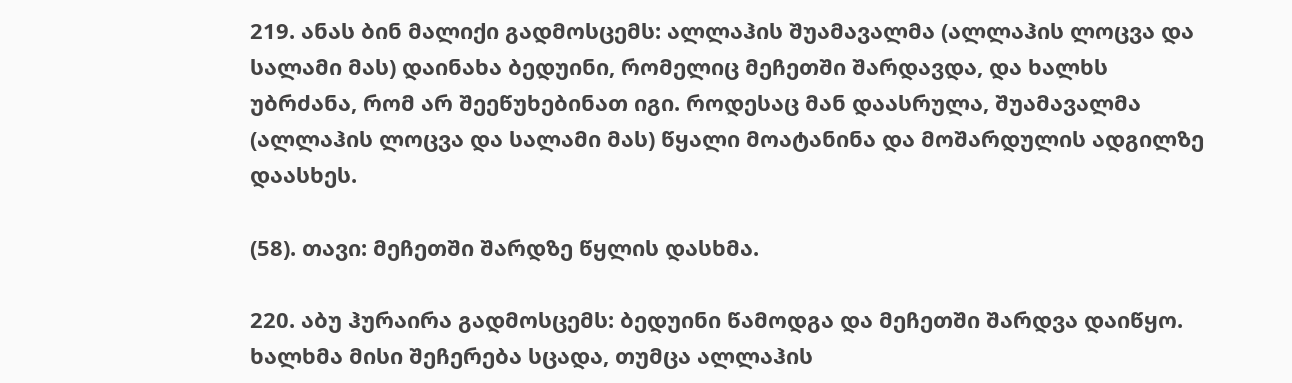219. ანას ბინ მალიქი გადმოსცემს: ალლაჰის შუამავალმა (ალლაჰის ლოცვა და სალამი მას) დაინახა ბედუინი, რომელიც მეჩეთში შარდავდა, და ხალხს უბრძანა, რომ არ შეეწუხებინათ იგი. როდესაც მან დაასრულა, შუამავალმა (ალლაჰის ლოცვა და სალამი მას) წყალი მოატანინა და მოშარდულის ადგილზე დაასხეს.

(58). თავი: მეჩეთში შარდზე წყლის დასხმა.

220. აბუ ჰურაირა გადმოსცემს: ბედუინი წამოდგა და მეჩეთში შარდვა დაიწყო. ხალხმა მისი შეჩერება სცადა, თუმცა ალლაჰის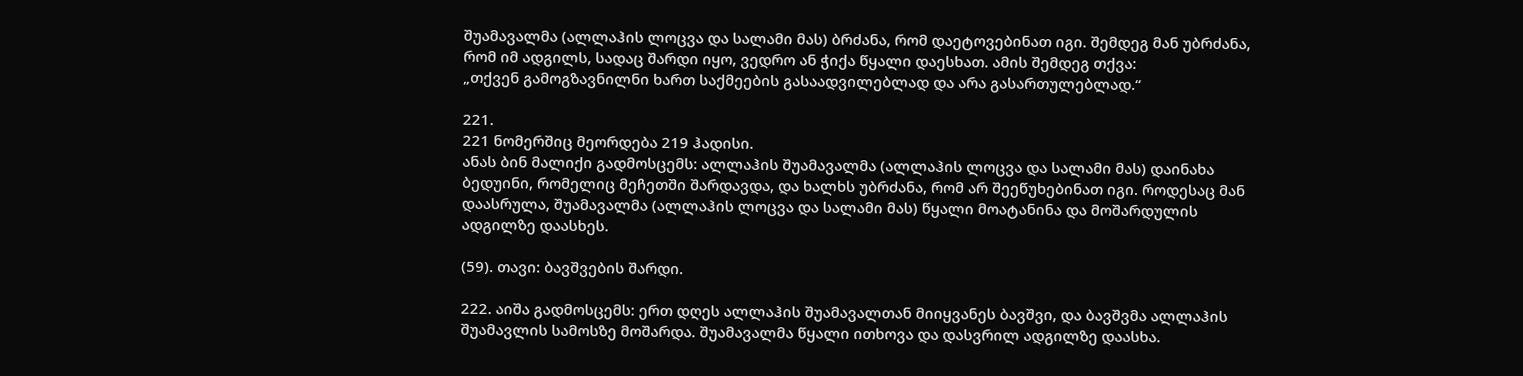შუამავალმა (ალლაჰის ლოცვა და სალამი მას) ბრძანა, რომ დაეტოვებინათ იგი. შემდეგ მან უბრძანა, რომ იმ ადგილს, სადაც შარდი იყო, ვედრო ან ჭიქა წყალი დაესხათ. ამის შემდეგ თქვა:
„თქვენ გამოგზავნილნი ხართ საქმეების გასაადვილებლად და არა გასართულებლად.“

221.
221 ნომერშიც მეორდება 219 ჰადისი.
ანას ბინ მალიქი გადმოსცემს: ალლაჰის შუამავალმა (ალლაჰის ლოცვა და სალამი მას) დაინახა ბედუინი, რომელიც მეჩეთში შარდავდა, და ხალხს უბრძანა, რომ არ შეეწუხებინათ იგი. როდესაც მან დაასრულა, შუამავალმა (ალლაჰის ლოცვა და სალამი მას) წყალი მოატანინა და მოშარდულის ადგილზე დაასხეს.

(59). თავი: ბავშვების შარდი.

222. აიშა გადმოსცემს: ერთ დღეს ალლაჰის შუამავალთან მიიყვანეს ბავშვი, და ბავშვმა ალლაჰის შუამავლის სამოსზე მოშარდა. შუამავალმა წყალი ითხოვა და დასვრილ ადგილზე დაასხა.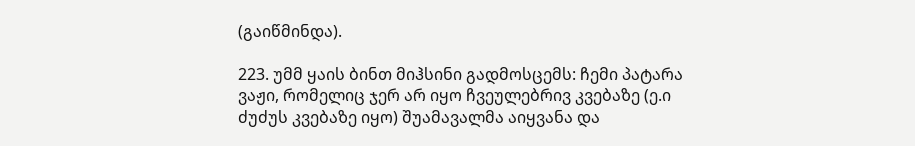(გაიწმინდა).

223. უმმ ყაის ბინთ მიჰსინი გადმოსცემს: ჩემი პატარა ვაჟი, რომელიც ჯერ არ იყო ჩვეულებრივ კვებაზე (ე.ი ძუძუს კვებაზე იყო) შუამავალმა აიყვანა და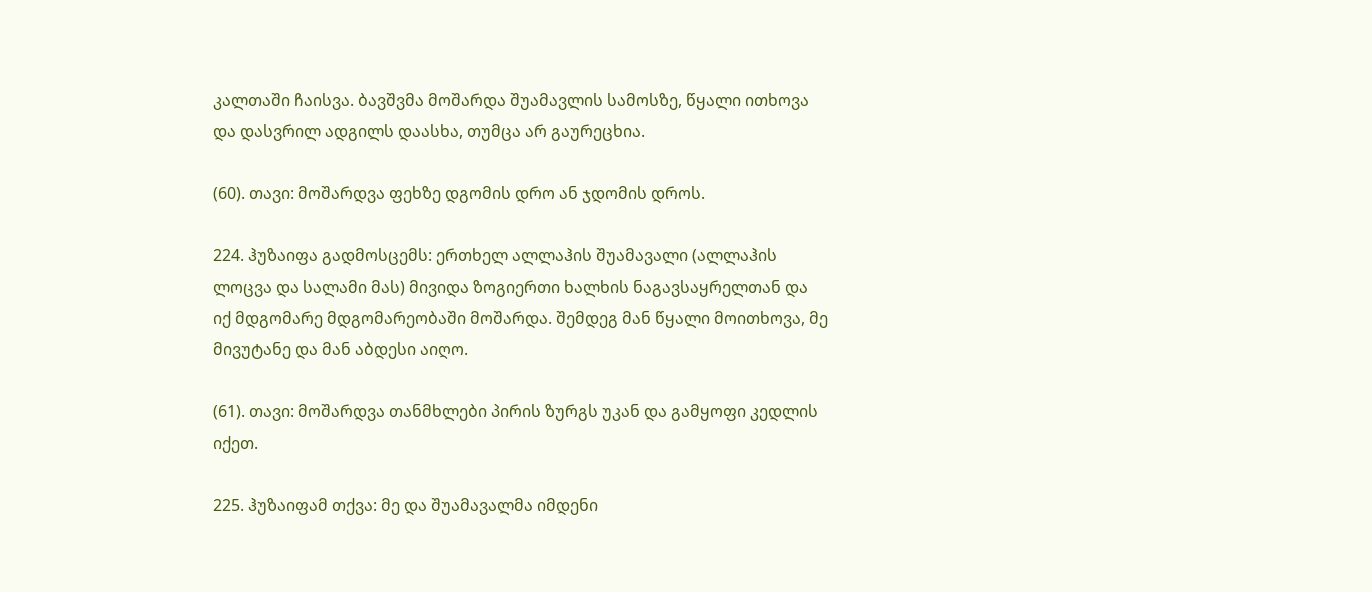კალთაში ჩაისვა. ბავშვმა მოშარდა შუამავლის სამოსზე, წყალი ითხოვა და დასვრილ ადგილს დაასხა, თუმცა არ გაურეცხია.

(60). თავი: მოშარდვა ფეხზე დგომის დრო ან ჯდომის დროს.

224. ჰუზაიფა გადმოსცემს: ერთხელ ალლაჰის შუამავალი (ალლაჰის ლოცვა და სალამი მას) მივიდა ზოგიერთი ხალხის ნაგავსაყრელთან და იქ მდგომარე მდგომარეობაში მოშარდა. შემდეგ მან წყალი მოითხოვა, მე მივუტანე და მან აბდესი აიღო.

(61). თავი: მოშარდვა თანმხლები პირის ზურგს უკან და გამყოფი კედლის იქეთ.

225. ჰუზაიფამ თქვა: მე და შუამავალმა იმდენი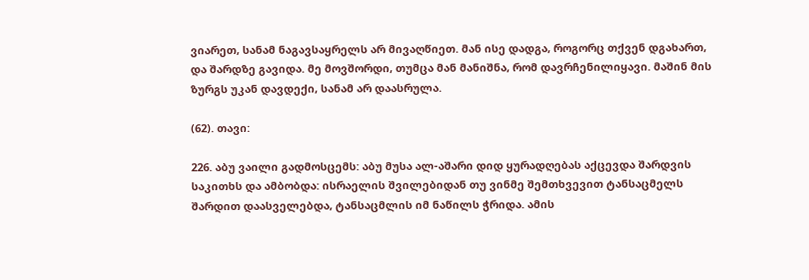ვიარეთ, სანამ ნაგავსაყრელს არ მივაღწიეთ. მან ისე დადგა, როგორც თქვენ დგახართ, და შარდზე გავიდა. მე მოვშორდი, თუმცა მან მანიშნა, რომ დავრჩენილიყავი. მაშინ მის ზურგს უკან დავდექი, სანამ არ დაასრულა.

(62). თავი:

226. აბუ ვაილი გადმოსცემს: აბუ მუსა ალ-აშარი დიდ ყურადღებას აქცევდა შარდვის საკითხს და ამბობდა: ისრაელის შვილებიდან თუ ვინმე შემთხვევით ტანსაცმელს შარდით დაასველებდა, ტანსაცმლის იმ ნაწილს ჭრიდა. ამის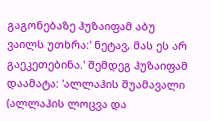გაგონებაზე ჰუზაიფამ აბუ ვაილს უთხრა:' ნეტავ, მას ეს არ გაეკეთებინა.' შემდეგ ჰუზაიფამ დაამატა: 'ალლაჰის შუამავალი (ალლაჰის ლოცვა და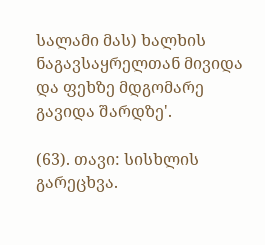სალამი მას) ხალხის ნაგავსაყრელთან მივიდა და ფეხზე მდგომარე გავიდა შარდზე'.

(63). თავი: სისხლის გარეცხვა.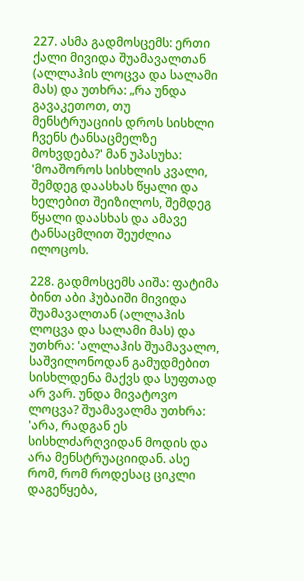227. ასმა გადმოსცემს: ერთი ქალი მივიდა შუამავალთან (ალლაჰის ლოცვა და სალამი მას) და უთხრა: „რა უნდა გავაკეთოთ, თუ მენსტრუაციის დროს სისხლი ჩვენს ტანსაცმელზე მოხვდება?' მან უპასუხა: 'მოაშოროს სისხლის კვალი, შემდეგ დაასხას წყალი და ხელებით შეიზილოს, შემდეგ წყალი დაასხას და ამავე ტანსაცმლით შეუძლია ილოცოს.

228. გადმოსცემს აიშა: ფატიმა ბინთ აბი ჰუბაიში მივიდა შუამავალთან (ალლაჰის ლოცვა და სალამი მას) და უთხრა: 'ალლაჰის შუამავალო, საშვილონოდან გამუდმებით სისხლდენა მაქვს და სუფთად არ ვარ. უნდა მივატოვო ლოცვა? შუამავალმა უთხრა: 'არა, რადგან ეს სისხლძარღვიდან მოდის და არა მენსტრუაციიდან. ასე რომ, რომ როდესაც ციკლი დაგეწყება,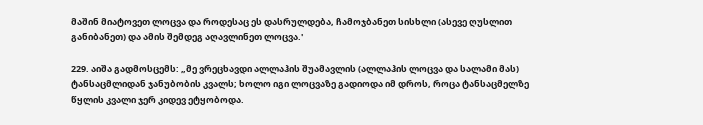მაშინ მიატოვეთ ლოცვა და როდესაც ეს დასრულდება, ჩამოჯბანეთ სისხლი (ასევე ღუსლით განიბანეთ) და ამის შემდეგ აღავლინეთ ლოცვა.'

229. აიშა გადმოსცემს: „მე ვრეცხავდი ალლაჰის შუამავლის (ალლაჰის ლოცვა და სალამი მას) ტანსაცმლიდან ჯანუბობის კვალს; ხოლო იგი ლოცვაზე გადიოდა იმ დროს, როცა ტანსაცმელზე წყლის კვალი ჯერ კიდევ ეტყობოდა.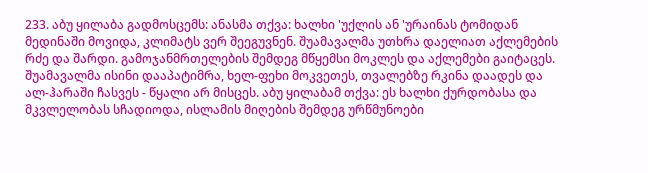233. აბუ ყილაბა გადმოსცემს: ანასმა თქვა: ხალხი 'უქლის ან 'ურაინას ტომიდან მედინაში მოვიდა, კლიმატს ვერ შეეგუვნენ. შუამავალმა უთხრა დაელიათ აქლემების რძე და შარდი. გამოჯანმრთელების შემდეგ მწყემსი მოკლეს და აქლემები გაიტაცეს. შუამავალმა ისინი დააპატიმრა, ხელ-ფეხი მოკვეთეს, თვალებზე რკინა დაადეს და ალ-ჰარაში ჩასვეს - წყალი არ მისცეს. აბუ ყილაბამ თქვა: ეს ხალხი ქურდობასა და მკვლელობას სჩადიოდა, ისლამის მიღების შემდეგ ურწმუნოები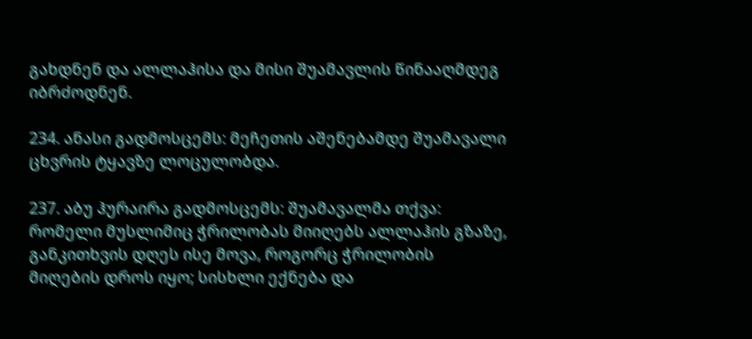გახდნენ და ალლაჰისა და მისი შუამავლის წინააღმდეგ იბრძოდნენ.

234. ანასი გადმოსცემს: მეჩეთის აშენებამდე შუამავალი ცხვრის ტყავზე ლოცულობდა.

237. აბუ ჰურაირა გადმოსცემს: შუამავალმა თქვა: რომელი მუსლიმიც ჭრილობას მიიღებს ალლაჰის გზაზე, განკითხვის დღეს ისე მოვა, როგორც ჭრილობის მიღების დროს იყო; სისხლი ექნება და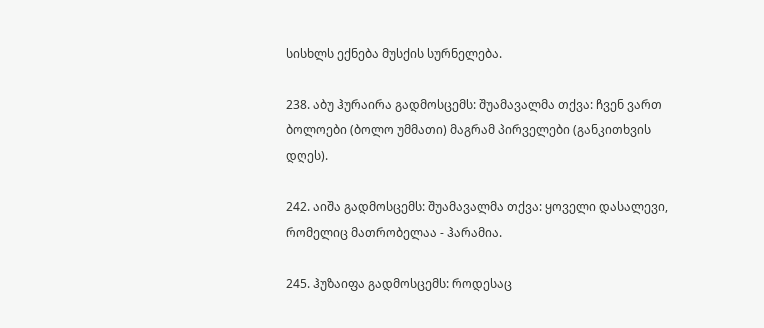სისხლს ექნება მუსქის სურნელება.

238. აბუ ჰურაირა გადმოსცემს: შუამავალმა თქვა: ჩვენ ვართ ბოლოები (ბოლო უმმათი) მაგრამ პირველები (განკითხვის დღეს).

242. აიშა გადმოსცემს: შუამავალმა თქვა: ყოველი დასალევი, რომელიც მათრობელაა - ჰარამია.

245. ჰუზაიფა გადმოსცემს: როდესაც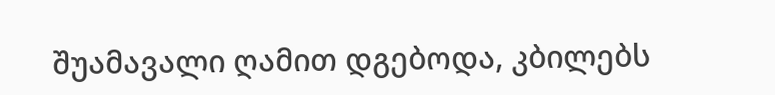შუამავალი ღამით დგებოდა, კბილებს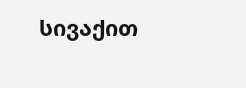სივაქით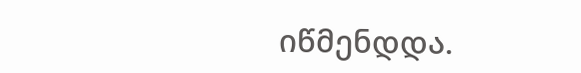იწმენდდა.